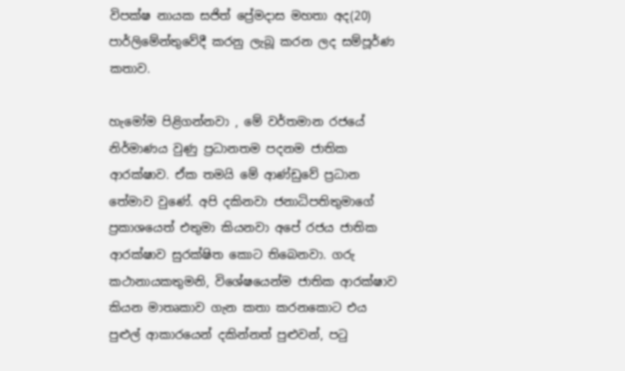විපක්ෂ නායක සජිත් ප්‍රේමදාස මහතා අද(20) පාර්ලිමේන්තුවේදී කරනු ලැබූ කරන ලද සම්පූර්ණ කතාව.

හැමෝම පිළිගන්නවා , මේ වර්තමාන රජයේ නිර්මාණය වුණු ප්‍රධානතම පදනම ජාතික ආරක්ෂාව. ඒක තමයි මේ ආණ්ඩුවේ ප්‍රධාන තේමාව වුණේ. අපි දකිනවා ජනාධිපතිතුමාගේ ප්‍රකාශයෙත් එතුමා කියනවා අපේ රජය ජාතික ආරක්ෂාව සුරක්ෂිත කොට තිබෙනවා. ගරු කථානායකතුමනි, විශේෂයෙන්ම ජාතික ආරක්ෂාව කියන මාතෘකාව ගැන කතා කරනකොට එය පුළුල් ආකාරයෙන් දකින්නත් පුළුවන්, පටු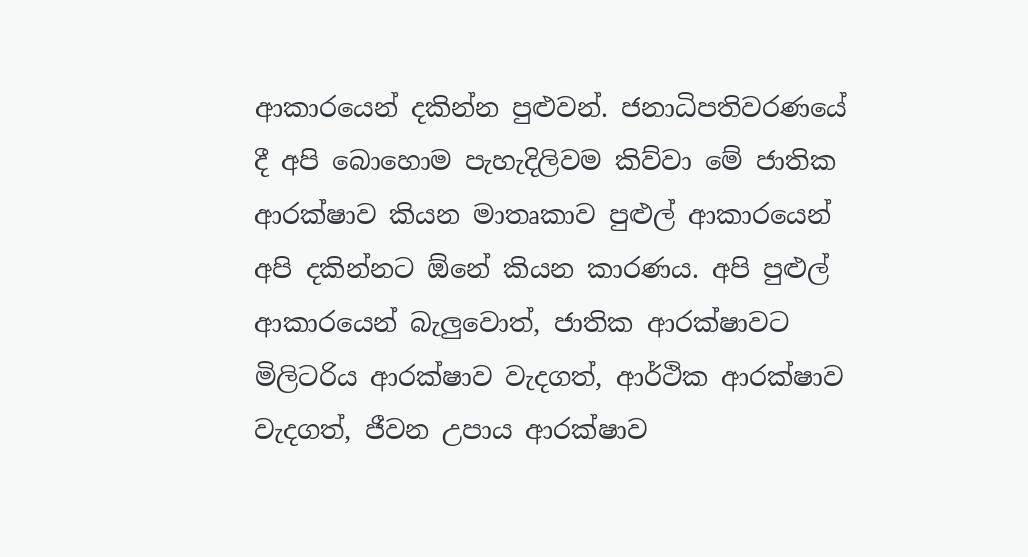ආකාරයෙන් දකින්න පුළුවන්. ජනාධිපතිවරණයේ දී අපි බොහොම පැහැදිලිවම කිව්වා මේ ජාතික ආරක්ෂාව කියන මාතෘකාව පුළුල් ආකාරයෙන් අපි දකින්නට ඕනේ කියන කාරණය. අපි පුළුල් ආකාරයෙන් බැලුවොත්, ජාතික ආරක්ෂාවට මිලිටරිය ආරක්ෂාව වැදගත්, ආර්ථික ආරක්ෂාව වැදගත්, ජීවන උපාය ආරක්ෂාව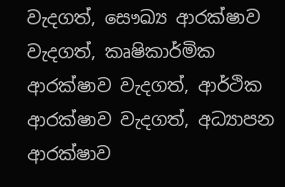වැදගත්, සෞඛ්‍ය ආරක්ෂාව වැදගත්, කෘෂිකාර්මික ආරක්ෂාව වැදගත්, ආර්ථික ආරක්ෂාව වැදගත්, අධ්‍යාපන ආරක්ෂාව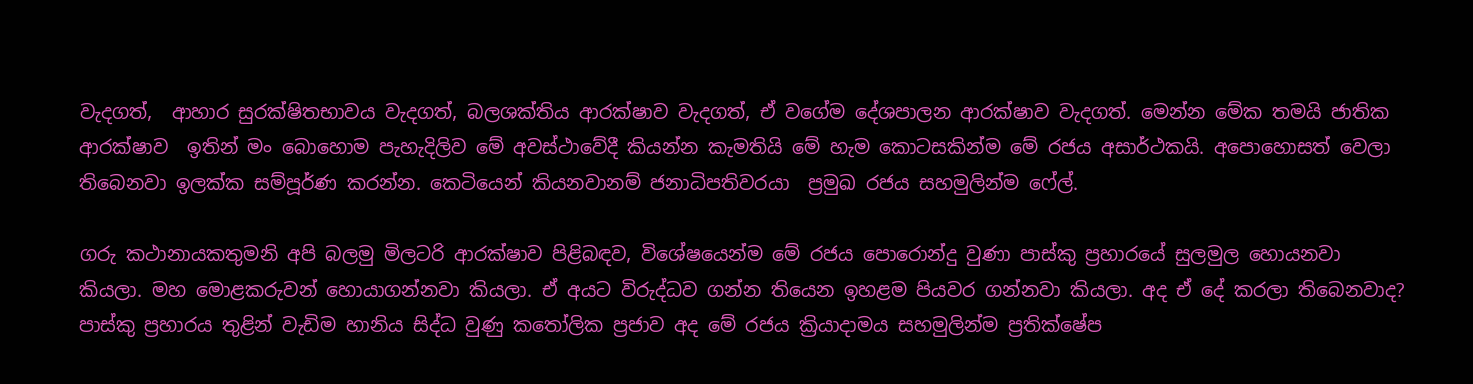වැදගත්,  ආහාර සුරක්ෂිතභාවය වැදගත්, බලශක්තිය ආරක්ෂාව වැදගත්, ඒ වගේම දේශපාලන ආරක්ෂාව වැදගත්. මෙන්න මේක තමයි ජාතික ආරක්ෂාව  ඉතින් මං බොහොම පැහැදිලිව මේ අවස්ථාවේදී කියන්න කැමතියි මේ හැම කොටසකින්ම මේ රජය අසාර්ථකයි. අපොහොසත් වෙලා තිබෙනවා ඉලක්ක සම්පූර්ණ කරන්න. කෙටියෙන් කියනවානම් ජනාධිපතිවරයා  ප්‍රමුඛ රජය සහමුලින්ම ෆේල්.

ගරු කථානායකතුමනි අපි බලමු මිලටරි ආරක්ෂාව පිළිබඳව, විශේෂයෙන්ම මේ රජය පොරොන්දු වුණා පාස්කු ප්‍රහාරයේ සුලමුල හොයනවා කියලා. මහ මොළකරුවන් හොයාගන්නවා කියලා. ඒ අයට විරුද්ධව ගන්න තියෙන ඉහළම පියවර ගන්නවා කියලා. අද ඒ දේ කරලා තිබෙනවාද? පාස්කු ප්‍රහාරය තුළින් වැඩිම හානිය සිද්ධ වුණු කතෝලික ප්‍රජාව අද මේ රජය ක්‍රියාදාමය සහමුලින්ම ප්‍රතික්ෂේප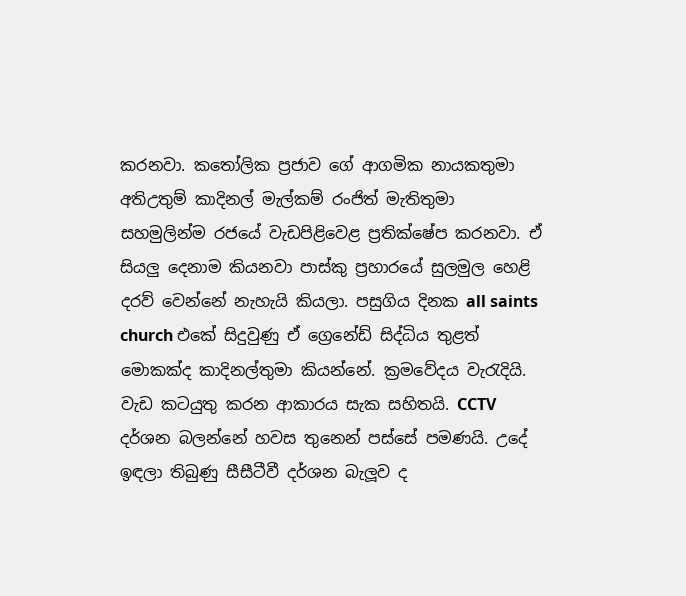කරනවා. කතෝලික ප්‍රජාව ගේ ආගමික නායකතුමා අතිඋතුම් කාදිනල් මැල්කම් රංජිත් මැතිතුමා සහමුලින්ම රජයේ වැඩපිළිවෙළ ප්‍රතික්ෂේප කරනවා. ඒ සියලු දෙනාම කියනවා පාස්කු ප්‍රහාරයේ සුලමුල හෙළි දරව් වෙන්නේ නැහැයි කියලා. පසුගිය දිනක all saints church එකේ සිදුවුණු ඒ ග්‍රෙනේඩ් සිද්ධිය තුළත්  මොකක්ද කාදිනල්තුමා කියන්නේ. ක්‍රමවේදය වැරැදියි. වැඩ කටයුතු කරන ආකාරය සැක සහිතයි. CCTV දර්ශන බලන්නේ හවස තුනෙන් පස්සේ පමණයි. උදේ ඉඳලා තිබුණු සීසීටීවී දර්ශන බැලූව ද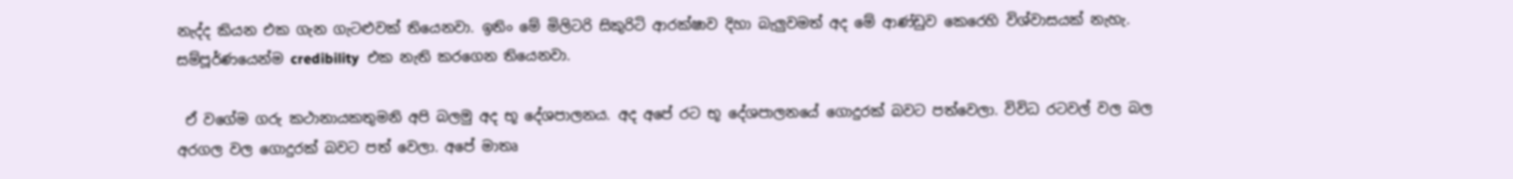නැද්ද කියන එක ගැන ගැටළුවක් තියෙනවා. ඉතිං මේ මිලිටරි සිකුරිටි ආරක්ෂාව දිහා බැලුවමත් අද මේ ආණ්ඩුව කෙරෙහි විශ්වාසයක් නැහැ. සම්පූර්ණයෙන්ම credibility  එක නැති කරගෙන තියෙනවා.

 ඒ වගේම ගරු කථානායකතුමනි අපි බලමු අද භූ දේශපාලනය. අද අපේ රට භූ දේශපාලනයේ ගොදුරක් බවට පත්වෙලා. විවිධ රටවල් වල බල අරගල වල ගොදුරක් බවට පත් වෙලා. අපේ මාතෘ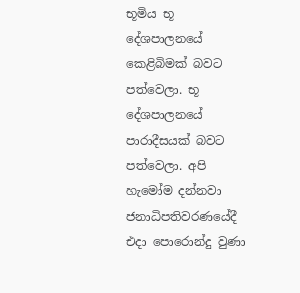භූමිය භූ දේශපාලනයේ කෙළිබිමක් බවට පත්වෙලා. භූ දේශපාලනයේ පාරාදීසයක් බවට පත්වෙලා. අපි හැමෝම දන්නවා ජනාධිපතිවරණයේදී එදා පොරොන්දු වුණා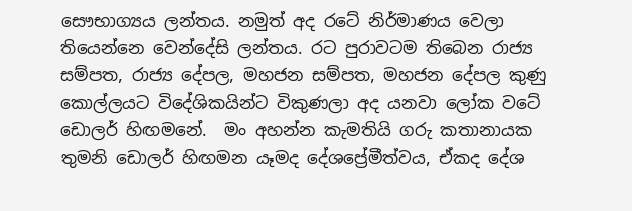සෞභාග්‍යය ලන්තය. නමුත් අද රටේ නිර්මාණය වෙලා තියෙන්නෙ වෙන්දේසි ලන්තය. රට පුරාවටම තිබෙන රාජ්‍ය සම්පත, රාජ්‍ය දේපල, මහජන සම්පත, මහජන දේපල කුණු කොල්ලයට විදේශිකයින්ට විකුණලා අද යනවා ලෝක වටේ ඩොලර් හිඟමනේ.  මං අහන්න කැමතියි ගරු කතානායක තුමනි ඩොලර් හිඟමන යෑමද දේශප්‍රේමීත්වය, ඒකද දේශ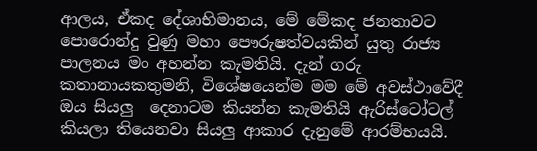ආලය, ඒකද දේශාභිමානය, මේ මේකද ජනතාවට පොරොන්දු වුණු මහා පෞරුෂත්වයකින් යුතු රාජ්‍ය පාලනය මං අහන්න කැමතියි. දැන් ගරු කතානායකතුමනි, විශේෂයෙන්ම මම මේ අවස්ථාවේදී  ඔය සියලු  දෙනාටම කියන්න කැමතියි ඇරිස්ටෝටල් කියලා තියෙනවා සියලු ආකාර දැනුමේ ආරම්භයයි.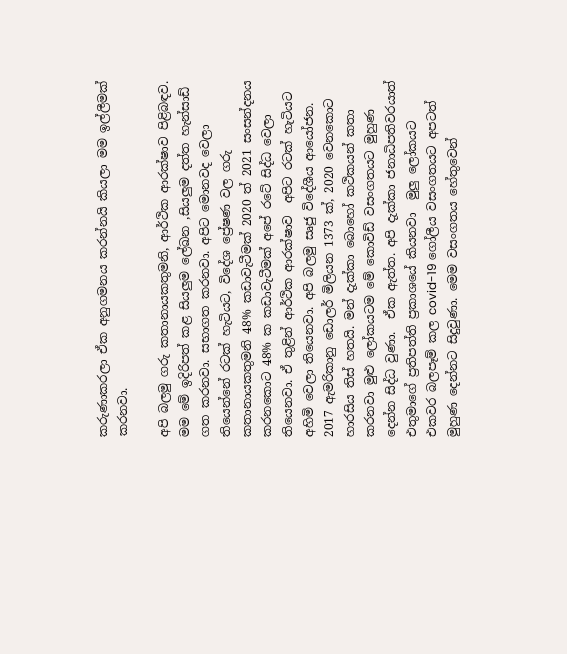කරුණාකරලා ඒක අනුගමනය කරන්නයි කියලා මම ඉල්ලීමක් කරනවා.

අපි බලමු ගරු කතානායකතුමනි, ආර්ථික ආරක්ෂාව පිළිබඳව. මම මේ ඉදිරිපත් කළ සියලුම ලේඛන ,සියලුම දත්ත හැන්සාඩ් ගත කරනවා. සභාගත කරනවා. අපිට මොනවද වෙලා තියෙන්නේ රටක් හැටියට, විදේශ ප්‍රේෂණ වල ගරු කතානායකතුමනි 48% කඩාවැටීමක් 2020 ත් 2021 සංසන්දනය කරනකොට 48% ක කඩාවැටීමක් අපේ රටේ සිද්ධ වෙලා තියෙනවා. ඒ තුළින් ආර්ථික ආරක්ෂාව  අපිට රටක් හැටියට අහිමි වෙලා තියෙනවා. අපි බලමු සෘජු විදේශීය ආයෝජන. 2017 ඇමරිකානු ඩොලර් මිලියන 1373 ක්, 2020 වෙනකොට හාරසිය තිස් හතයි. මන් දැක්කා බොහෝ කථිකයන් කතා කරනවා මුළු ලෝකයටම මේ කොවිඩ් වසංගතයට මුහුණ දෙන්න සිද්ධ වුණා.  ඒක ඇත්ත. අපි දැක්කා ජනාධිපතිවරයාත් එතුමාගේ ප්‍රතිපත්ති ප්‍රකාශයේ කියනවා  මුලු ලෝකයට එකවර බලපෑම් කල covid-19 ගෝලීය වසංගතයට අපටත් මුහුණ දෙන්නට සිදුවුණා. මෙම වසංගතය හේතුවෙන්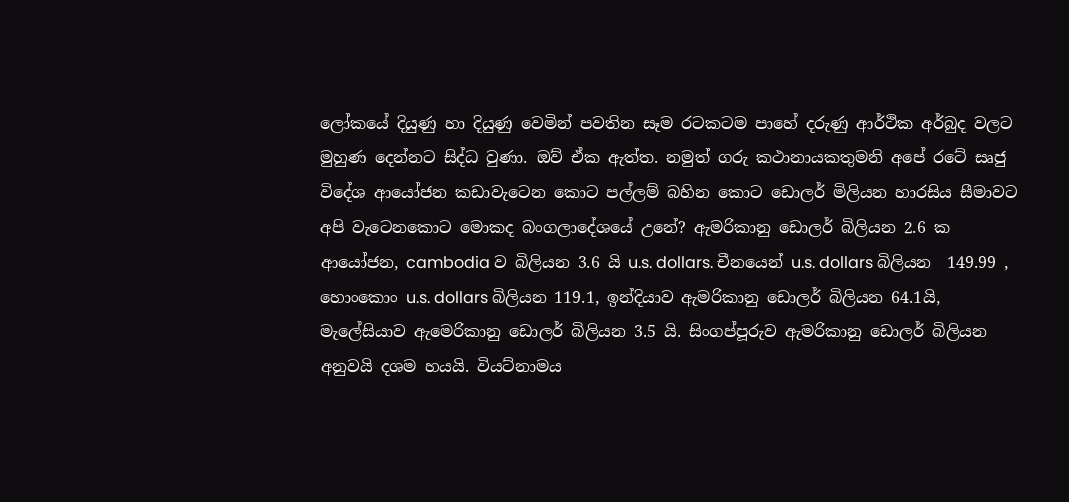ලෝකයේ දියුණු හා දියුණු වෙමින් පවතින සෑම රටකටම පාහේ දරුණු ආර්ථික අර්බුද වලට මුහුණ දෙන්නට සිද්ධ වුණා. ඔව් ඒක ඇත්ත. නමුත් ගරු කථානායකතුමනි අපේ රටේ සෘජු විදේශ ආයෝජන කඩාවැටෙන කොට පල්ලම් බහින කොට ඩොලර් මිලියන හාරසිය සීමාවට අපි වැටෙනකොට මොකද බංගලාදේශයේ උනේ? ඇමරිකානු ඩොලර් බිලියන 2.6 ක ආයෝජන, cambodia ව බිලියන 3.6 යි u.s. dollars. චීනයෙන් u.s. dollars බිලියන  149.99 , හොංකොං u.s. dollars බිලියන 119.1, ඉන්දියාව ඇමරිකානු ඩොලර් බිලියන 64.1යි, මැලේසියාව ඇමෙරිකානු ඩොලර් බිලියන 3.5 යි. සිංගප්පූරුව ඇමරිකානු ඩොලර් බිලියන අනුවයි දශම හයයි. වියට්නාමය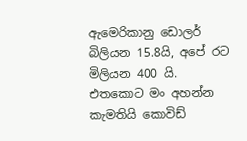ඇමෙරිකානු ඩොලර් බිලියන 15.8යි, අපේ රට මිලියන 400 යි. එතකොට මං අහන්න කැමතියි කොවිඩ්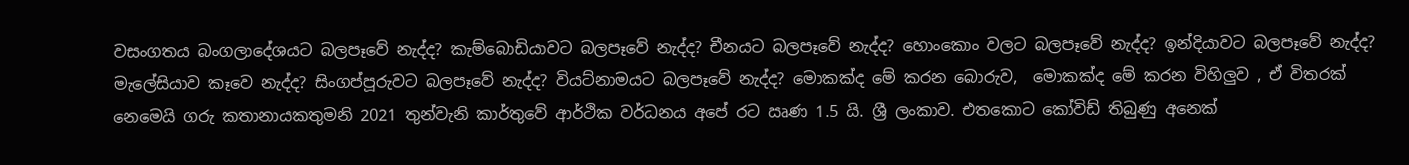වසංගතය බංගලාදේශයට බලපෑවේ නැද්ද? කැම්බොඩියාවට බලපෑවේ නැද්ද? චීනයට බලපෑවේ නැද්ද? හොංකොං වලට බලපෑවේ නැද්ද? ඉන්දියාවට බලපෑවේ නැද්ද? මැලේසියාව කෑවෙ නැද්ද? සිංගප්පූරුවට බලපෑවේ නැද්ද? වියට්නාමයට බලපෑවේ නැද්ද? මොකක්ද මේ කරන බොරුව,  මොකක්ද මේ කරන විහිලුව , ඒ විතරක් නෙමෙයි ගරු කතානායකතුමනි 2021 තුන්වැනි කාර්තුවේ ආර්ථික වර්ධනය අපේ රට ඍණ 1.5 යි. ශ්‍රී ලංකාව. එතකොට කෝවිඩ් තිබුණු අනෙක්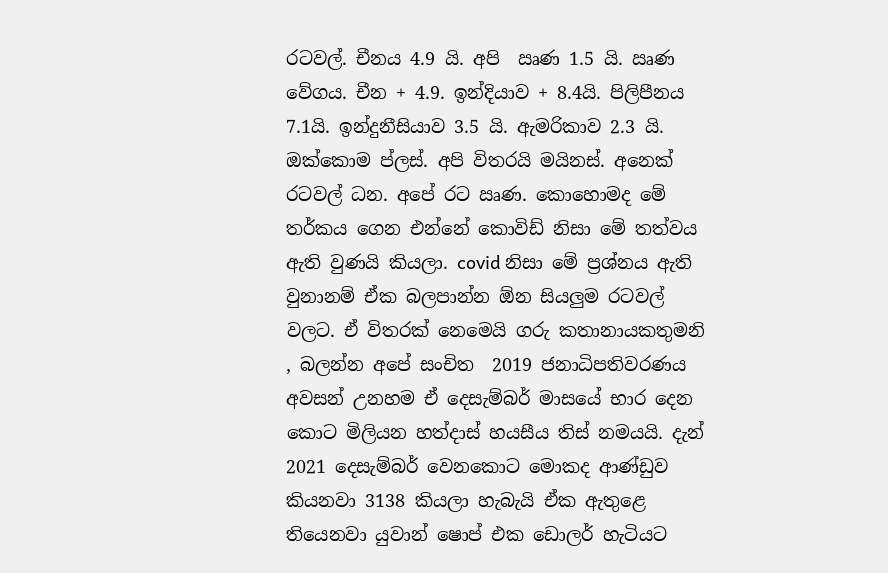රටවල්. චීනය 4.9 යි. අපි  ඍණ 1.5 යි. ඍණ වේගය. චීන + 4.9. ඉන්දියාව + 8.4යි. පිලිපීනය 7.1යි. ඉන්දුනීසියාව 3.5 යි. ඇමරිකාව 2.3 යි. ඔක්කොම ප්ලස්. අපි විතරයි මයිනස්. අනෙක් රටවල් ධන. අපේ රට ඍණ. කොහොමද මේ තර්කය ගෙන එන්නේ කොවිඩ් නිසා මේ තත්වය ඇති වුණයි කියලා. covid නිසා මේ ප්‍රශ්නය ඇති වුනානම් ඒක බලපාන්න ඕන සියලුම රටවල් වලට. ඒ විතරක් නෙමෙයි ගරු කතානායකතුමනි , බලන්න අපේ සංචිත  2019 ජනාධිපතිවරණය අවසන් උනහම ඒ දෙසැම්බර් මාසයේ භාර දෙන කොට මිලියන හත්දාස් හයසීය තිස් නමයයි. දැන් 2021 දෙසැම්බර් වෙනකොට මොකද ආණ්ඩුව කියනවා 3138 කියලා හැබැයි ඒක ඇතුළෙ තියෙනවා යුවාන් ෂොප් එක ඩොලර් හැටියට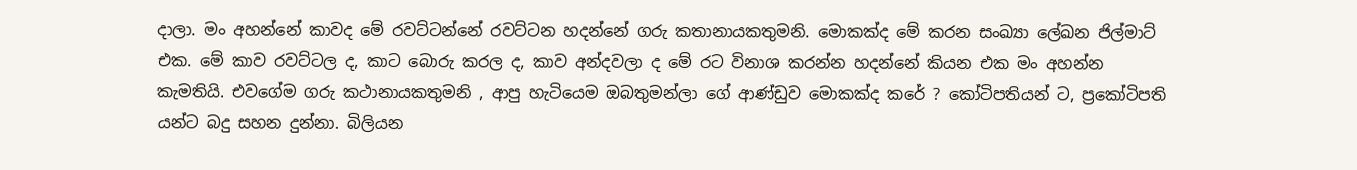දාලා. මං අහන්නේ කාවද මේ රවට්ටන්නේ රවට්ටන හදන්නේ ගරු කතානායකතුමනි. මොකක්ද මේ කරන සංඛ්‍යා ලේඛන ජිල්මාට් එක. මේ කාව රවට්ටල ද, කාට බොරු කරල ද, කාව අන්දවලා ද මේ රට විනාශ කරන්න හදන්නේ කියන එක මං අහන්න කැමතියි. එවගේම ගරු කථානායකතුමනි , ආපු හැටියෙම ඔබතුමන්ලා ගේ ආණ්ඩුව මොකක්ද කරේ ? කෝටිපතියන් ට, ප්‍රකෝටිපති යන්ට බදු සහන දුන්නා. බිලියන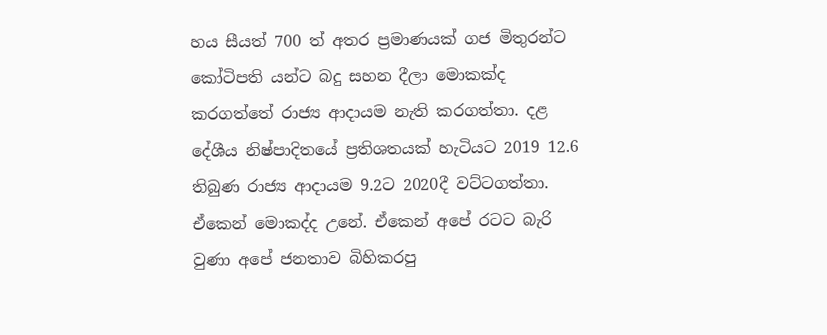හය සීයත් 700 ත් අතර ප්‍රමාණයක් ගජ මිතුරන්ට කෝටිපති යන්ට බදු සහන දීලා මොකක්ද කරගත්තේ රාජ්‍ය ආදායම නැති කරගත්තා. දළ දේශීය නිෂ්පාදිතයේ ප්‍රතිශතයක් හැටියට 2019 12.6 තිබුණ රාජ්‍ය ආදායම 9.2ට 2020දී වට්ටගත්තා. ඒකෙන් මොකද්ද උනේ. ඒකෙන් අපේ රටට බැරි වුණා අපේ ජනතාව බිහිකරපු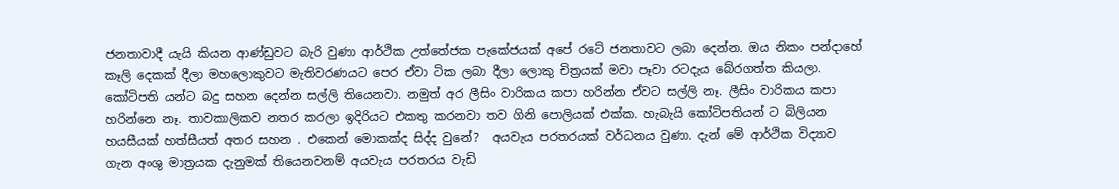ජනතාවාදී යැයි කියන ආණ්ඩුවට බැරි වුණා ආර්ථික උත්තේජක පැකේජයක් අපේ රටේ ජනතාවට ලබා දෙන්න. ඔය නිකං පන්දාහේ කෑලි දෙකක් දීලා මහලොකුවට මැතිවරණයට පෙර ඒවා ටික ලබා දීලා ලොකු චිත්‍රයක් මවා පෑවා රටදැය බේරගත්ත කියලා. කෝටිපති යන්ට බදු සහන දෙන්න සල්ලි තියෙනවා. නමුත් අර ලීසිං වාරිකය කපා හරින්න ඒවට සල්ලි නෑ. ලීසිං වාරිකය කපා හරින්නෙ නෑ. තාවකාලිකව නතර කරලා ඉදිරියට එකතු කරනවා තව ගිනි පොලියක් එක්ක. හැබැයි කෝටිපතියන් ට බිලියන හයසීයක් හත්සීයත් අතර සහන . එකෙන් මොකක්ද සිද්ද වුනේ?  අයවැය පරතරයක් වර්ධනය වුණා. දැන් මේ ආර්ථික විද්‍යාව ගැන අංශු මාත්‍රයක දැනුමක් තියෙනවනම් අයවැය පරතරය වැඩි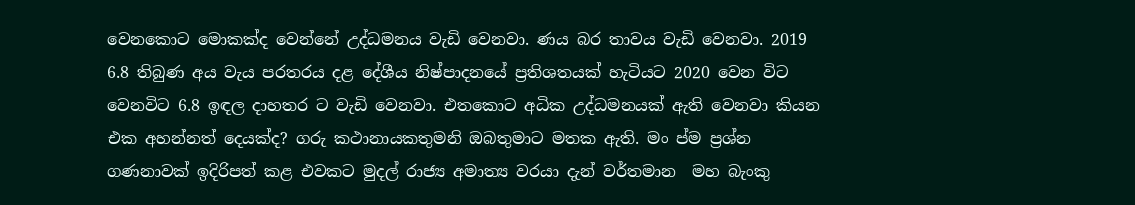වෙනකොට මොකක්ද වෙන්නේ උද්ධමනය වැඩි වෙනවා. ණය බර තාවය වැඩි වෙනවා. 2019 6.8 තිබුණ අය වැය පරතරය දළ දේශීය නිෂ්පාදනයේ ප්‍රතිශතයක් හැටියට 2020 වෙන විට වෙනවිට 6.8 ඉඳල දාහතර ට වැඩි වෙනවා. එතකොට අධික උද්ධමනයක් ඇති වෙනවා කියන එක අහන්නත් දෙයක්ද? ගරු කථානායකතුමනි ඔබතුමාට මතක ඇති. මං ප්‍ම ප්‍රශ්න ගණනාවක් ඉදිරිපත් කළ එවකට මුදල් රාජ්‍ය අමාත්‍ය වරයා දැන් වර්තමාන  මහ බැංකු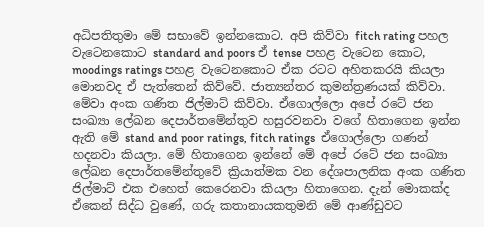අධිපතිතුමා මේ සභාවේ ඉන්නකොට. අපි කිව්වා fitch rating පහල වැටෙනකොට standard and poors ඒ tense පහළ වැටෙන කොට, moodings ratings පහළ වැටෙනකොට ඒක රටට අහිතකරයි කියලා මොනවද ඒ පැත්තෙන් කිව්වේ. ජාත්‍යන්තර කුමන්ත්‍රණයක් කිව්වා. මේවා අංක ගණිත ජිල්මාට් කිව්වා. ඒගොල්ලො අපේ රටේ ජන සංඛ්‍යා ලේඛන දෙපාර්තමේන්තුව හසුරවනවා වගේ හිතාගෙන ඉන්න ඇති මේ stand and poor ratings, fitch ratings  ඒගොල්ලො ගණන් හදනවා කියලා. මේ හිතාගෙන ඉන්නේ මේ අපේ රටේ ජන සංඛ්‍යා ලේඛන දෙපාර්තමේන්තුවේ ක්‍රියාත්මක වන දේශපාලනික අංක ගණිත ජිල්මාට් එක එහෙත් කෙරෙනවා කියලා හිතාගෙන. දැන් මොකක්ද ඒකෙන් සිද්ධ වුණේ, ගරු කතානායකතුමනි මේ ආණ්ඩුවට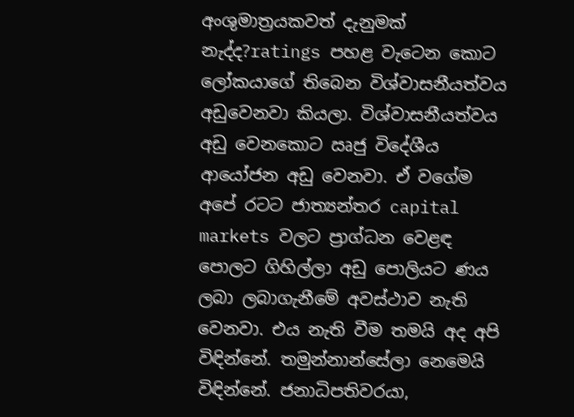අංශුමාත්‍රයකවත් දැනුමක් නැද්ද?ratings පහළ වැටෙන කොට ලෝකයාගේ තිබෙන විශ්වාසනීයත්වය අඩුවෙනවා කියලා. විශ්වාසනීයත්වය අඩු වෙනකොට ඍජු විදේශීය ආයෝජන අඩු වෙනවා. ඒ වගේම අපේ රටට ජාත්‍යන්තර capital markets වලට ප්‍රාග්ධන වෙළඳ පොලට ගිහිල්ලා අඩු පොලියට ණය ලබා ලබාගැනීමේ අවස්ථාව නැති වෙනවා. එය නැති වීම තමයි අද අපි විඳින්නේ. තමුන්නාන්සේලා නෙමෙයි විඳින්නේ. ජනාධිපතිවරයා,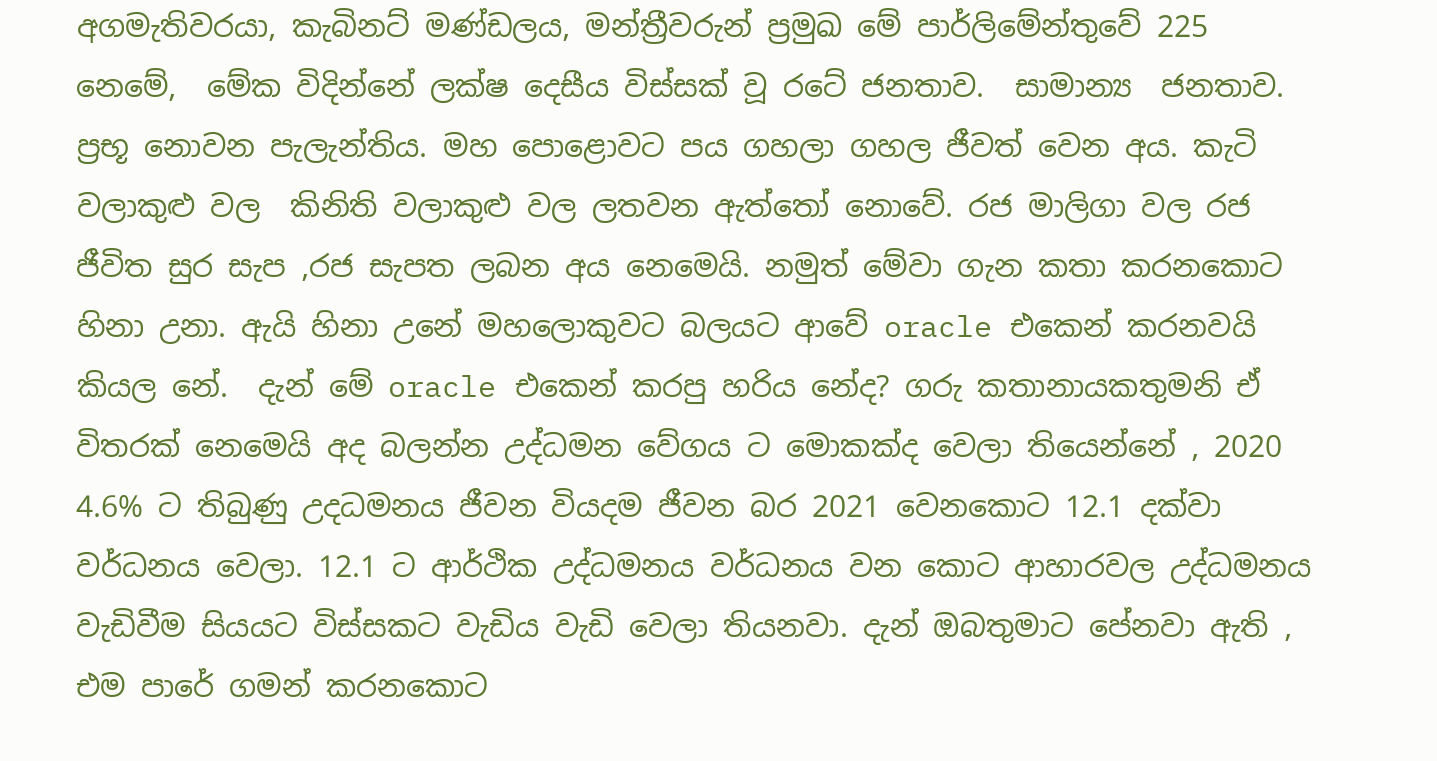අගමැතිවරයා, කැබිනට් මණ්ඩලය, මන්ත්‍රීවරුන් ප්‍රමුඛ මේ පාර්ලිමේන්තුවේ 225 නෙමේ,  මේක විදින්නේ ලක්ෂ දෙසීය විස්සක් වූ රටේ ජනතාව.  සාමාන්‍ය  ජනතාව. ප්‍රභූ නොවන පැලැන්තිය. මහ පොළොවට පය ගහලා ගහල ජීවත් වෙන අය. කැටි වලාකුළු වල  කිනිති වලාකුළු වල ලතවන ඇත්තෝ නොවේ. රජ මාලිගා වල රජ ජීවිත සුර සැප ,රජ සැපත ලබන අය නෙමෙයි. නමුත් මේවා ගැන කතා කරනකොට හිනා උනා. ඇයි හිනා උනේ මහලොකුවට බලයට ආවේ oracle එකෙන් කරනවයි කියල නේ.  දැන් මේ oracle එකෙන් කරපු හරිය නේද? ගරු කතානායකතුමනි ඒ විතරක් නෙමෙයි අද බලන්න උද්ධමන වේගය ට මොකක්ද වෙලා තියෙන්නේ , 2020 4.6% ට තිබුණු උදධමනය ජීවන වියදම ජීවන බර 2021 වෙනකොට 12.1 දක්වා වර්ධනය වෙලා. 12.1 ට ආර්ථික උද්ධමනය වර්ධනය වන කොට ආහාරවල උද්ධමනය වැඩිවීම සියයට විස්සකට වැඩිය වැඩි වෙලා තියනවා. දැන් ඔබතුමාට පේනවා ඇති , එම පාරේ ගමන් කරනකොට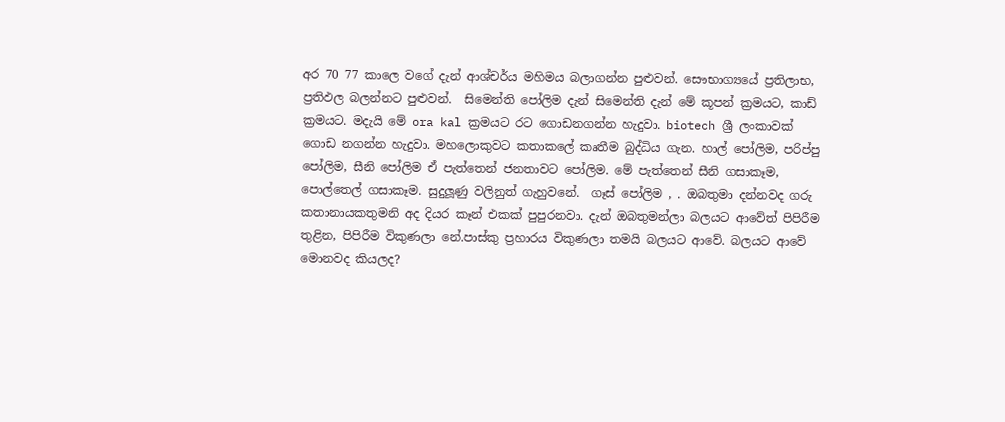අර 70 77 කාලෙ වගේ දැන් ආශ්චර්ය මහිමය බලාගන්න පුළුවන්. සෞභාග්‍යයේ ප්‍රතිලාභ, ප්‍රතිඵල බලන්නට පුළුවන්.  සිමෙන්ති පෝලිම දැන් සිමෙන්ති දැන් මේ කූපන් ක්‍රමයට, කාඩ් ක්‍රමයට. මදැයි මේ ora kal ක්‍රමයට රට ගොඩනගන්න හැදුවා. biotech ශ්‍රී ලංකාවක් ගොඩ නගන්න හැදුවා. මහලොකුවට කතාකලේ කෘතීම බුද්ධිය ගැන. හාල් පෝලිම, පරිප්පු පෝලිම, සීනි පෝලිම ඒ පැත්තෙන් ජනතාවට පෝලිම. මේ පැත්තෙන් සීනි ගසාකෑම, පොල්තෙල් ගසාකෑම. සුදුලූණු වලිනුත් ගැහුවනේ.  ගෑස් පෝලිම , . ඔබතුමා දන්නවද ගරු කතානායකතුමනි අද දියර කෑන් එකක් පුපුරනවා. දැන් ඔබතුමන්ලා බලයට ආවේත් පිපිරීම තුළින, පිපිරීම විකුණලා නේ.පාස්කු ප්‍රහාරය විකුණලා තමයි බලයට ආවේ. බලයට ආවේ මොනවද කියලද?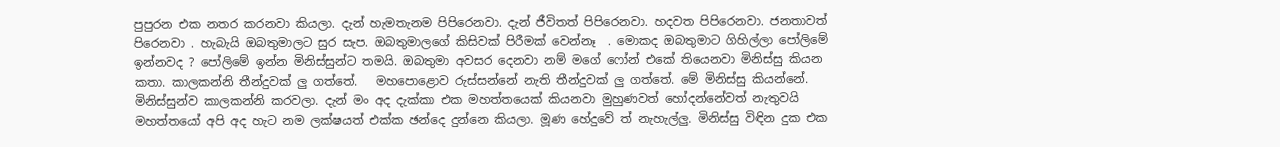පුපුරන එක නතර කරනවා කියලා. දැන් හැමතැනම පිපිරෙනවා. දැන් ජීවිතත් පිපිරෙනවා. හදවත පිපිරෙනවා. ජනතාවත් පිරෙනවා . හැබැයි ඔබතුමාලට සුර සැප. ඔබතුමාලගේ කිසිවක් පිරීමක් වෙන්නෑ  . මොකද ඔබතුමාට ගිහිල්ලා පෝලිමේ ඉන්නවද ? පෝලිමේ ඉන්න මිනිස්සුන්ට තමයි. ඔබතුමා අවසර දෙනවා නම් මගේ ෆෝන් එකේ තියෙනවා මිනිස්සු කියන කතා. කාලකන්නි තීන්දුවක් ලු ගත්තේ.   මහපොළොව රුස්සන්නේ නැති තීන්දුවක් ලු ගත්තේ. මේ මිනිස්සු කියන්නේ. මිනිස්සුන්ව කාලකන්නි කරවලා. දැන් මං අද දැක්කා එක මහත්තයෙක් කියනවා මුහුණවත් හෝදන්නේවත් නැතුවයි මහත්තයෝ අපි අද හැට නම ලක්ෂයත් එක්ක ඡන්දෙ දුන්නෙ කියලා. මූණ හේදුවේ ත් නැහැල්ලු. මිනිස්සු විඳින දුක එක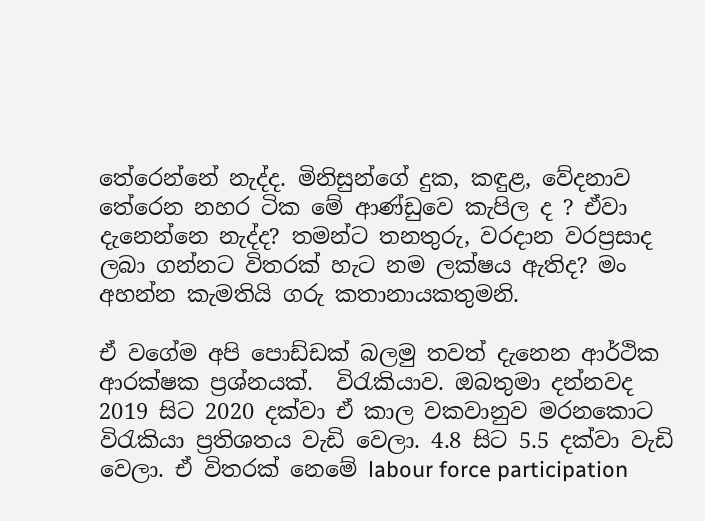තේරෙන්නේ නැද්ද. මිනිසුන්ගේ දුක, කඳුළ, වේදනාව තේරෙන නහර ටික මේ ආණ්ඩුවෙ කැපිල ද ? ඒවා දැනෙන්නෙ නැද්ද? තමන්ට තනතුරු, වරදාන වරප්‍රසාද ලබා ගන්නට විතරක් හැට නම ලක්ෂය ඇතිද? මං අහන්න කැමතියි ගරු කතානායකතුමනි.

ඒ වගේම අපි පොඩ්ඩක් බලමු තවත් දැනෙන ආර්ථික ආරක්ෂක ප්‍රශ්නයක්.  විරැකියාව. ඔබතුමා දන්නවද 2019 සිට 2020 දක්වා ඒ කාල වකවානුව මරනකොට විරැකියා ප්‍රතිශතය වැඩි වෙලා. 4.8 සිට 5.5 දක්වා වැඩි වෙලා. ඒ විතරක් නෙමේ labour force participation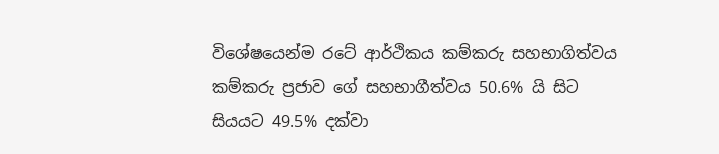විශේෂයෙන්ම රටේ ආර්ථිකය කම්කරු සහභාගිත්වය කම්කරු ප්‍රජාව ගේ සහභාගීත්වය 50.6% යි සිට සියයට 49.5% දක්වා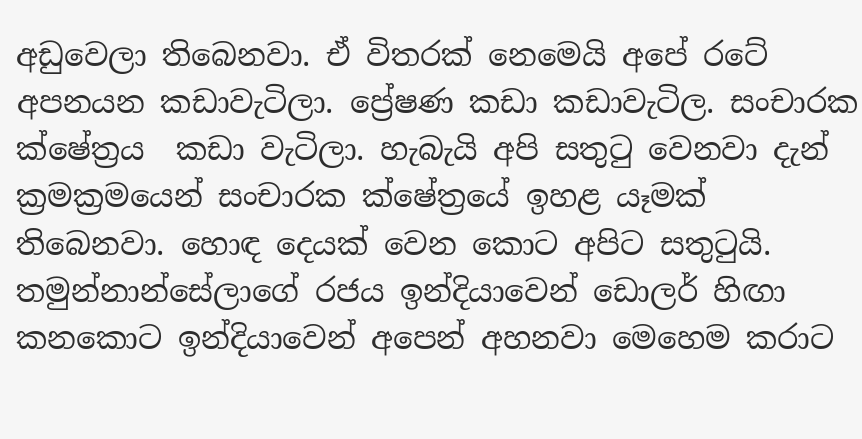අඩුවෙලා තිබෙනවා. ඒ විතරක් නෙමෙයි අපේ රටේ අපනයන කඩාවැටිලා. ප්‍රේෂණ කඩා කඩාවැටිල. සංචාරක ක්ෂේත්‍රය  කඩා වැටිලා. හැබැයි අපි සතුටු වෙනවා දැන් ක්‍රමක්‍රමයෙන් සංචාරක ක්ෂේත්‍රයේ ඉහළ යෑමක් තිබෙනවා. හොඳ දෙයක් වෙන කොට අපිට සතුටුයි. තමුන්නාන්සේලාගේ රජය ඉන්දියාවෙන් ඩොලර් හිඟා කනකොට ඉන්දියාවෙන් අපෙන් අහනවා මෙහෙම කරාට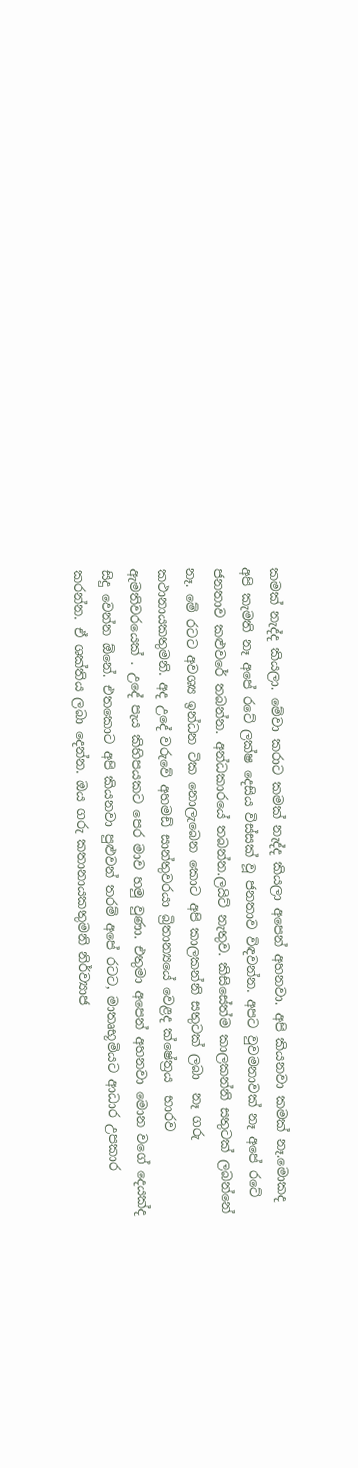කමක් නැද්ද කියලා. මේවා කරාට කමක් නැද්ද කියලා අපෙන් අහනවා. අපි කියනවා කමක් නෑ.මොකද අපි කැමති නෑ අපේ රටේ ලක්ෂ දෙසිය විස්සක් වූ ජනතාව විඳවන්න. අපට වුවමනාවක් නෑ අපේ රටේ ජනතාව කළුවරේ තබන්න. අන්ධකාරයේ තබන්න.ලයිට් නැතුව. කිසිසේත්ම කාලකන්නි සතුටක් ලබන්නේ නෑ. මේ රටට අවශ්‍ය ඉන්ධන ටික නොලැබෙන කොට අපි කාලකන්නි සතුටක් ලබා  නෑ ගරු කථානායකතුමනි. අද උදේ වරුවේ අහමඩ් සාන්තුවරයා බ්‍රිතාන්‍යයේ වෙළද ක්ෂේත්‍රය  භාරව ඇමතිවරයෙක් . උදේ පැය කිහිපයකට පෙර මාව හමු වුණා. එතුමා අපෙන් අහනවා මොන වගේ දෙයක්ද සිදු වෙන්න ඕනේ. එතකොට අපි කියනවා පුළුවන් තරම් අපේ රටට, මාතෘභූමියට ආධාර උපකාර කරන්න. ඒ ශක්තිය ලබා දෙන්න. ඔය ගරු කතානායකතුමනි නිර්ව්‍යාජ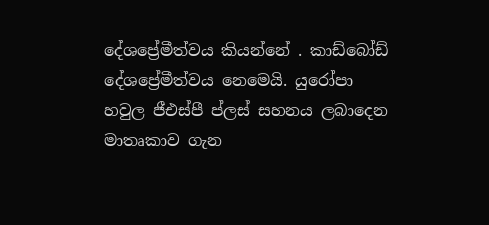දේශප්‍රේමීත්වය කියන්නේ . කාඩ්බෝඩ් දේශප්‍රේමීත්වය නෙමෙයි. යුරෝපා හවුල ජීඑස්පී ප්ලස් සහනය ලබාදෙන මාතෘකාව ගැන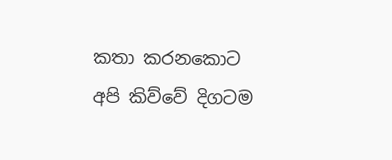කතා කරනකොට අපි කිව්වේ දිගටම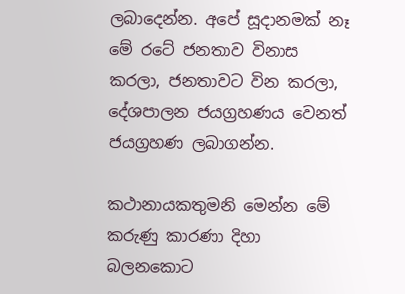ලබාදෙන්න. අපේ සූදානමක් නෑ මේ රටේ ජනතාව විනාස කරලා, ජනතාවට වින කරලා, දේශපාලන ජයග්‍රහණය වෙනත් ජයග්‍රහණ ලබාගන්න.

කථානායකතුමනි මෙන්න මේ කරුණු කාරණා දිහා බලනකොට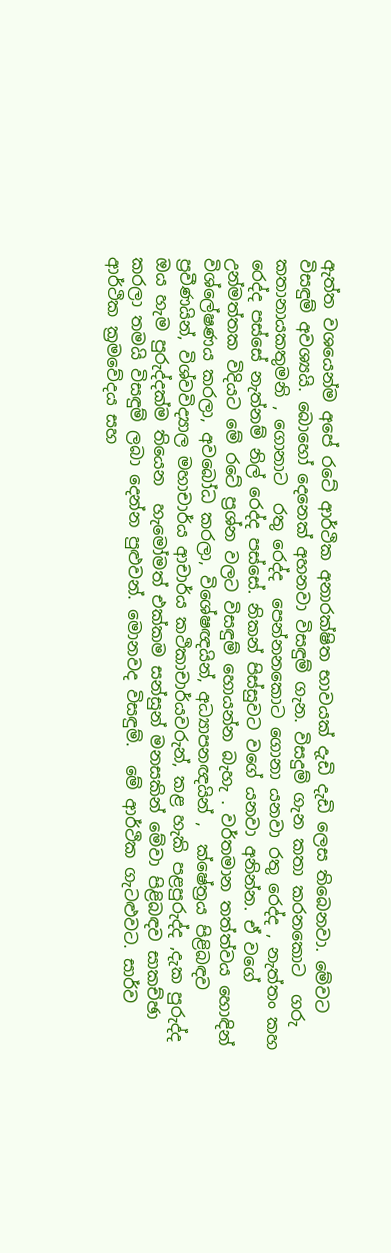ඇත්ත වශයෙන්ම අපේ රටේ ආර්ථික අනාරක්ෂිත භාවයක් දැඩි දැඩි ලෙස තිබෙනවා. මේවට විසඳුම් අවශ්‍යයි. බොහෝ දෙනෙක් අහනවා විසඳුම් ගැන. විසදුම් ගැන කතා කරනකොට  ගරු කතානායකතුමනි , ගොනාට  රතු රෙද්ද  පෙන්නනකොට ගොනා යනවා රතු රෙද්ද , නැත්තං කහ රෙද්ද පස්සේ නැත්නම් නිල් රෙද්ද පස්සේ. නිකන් පිස්සුවට වගේ යනවා අනින්න. ඒ වගේ  උන්මත්තක විදියට මේ රටේ ප්‍රශ්න වලට විසඳුම් හොයන්න බැහැ . වර්තමාන තත්ත්වය හොඳින් විශ්ලේෂණය කරලා, අවබෝධ කරලා, විශේෂඥයින්, අධ්‍යාපනඥයින් ,  ක්ෂේත්‍රය පිළිබඳව ප්‍රවීණයින්, විශ්වවිද්‍යාල මහාචාර්ය ආචාර්ය කථිකාචාර්යවරුන්, කළ හැකි පළපුරුද්ද ,දැක පුරුද්ද ඔය හැම පුරුද්දක්ම තියෙන  හැමෝමත් එක්කම සන්සුන් මනසකින් මේවා පිළිබඳව සාකච්ඡා කරලා තමයි විසඳුම් ලබා දෙන්න පුළුවන්. මොනවද විසඳුම්.  මේ ආර්ථික ගැටළුවට. සාර්ව ආර්ථික ක්‍රමවේදය සහ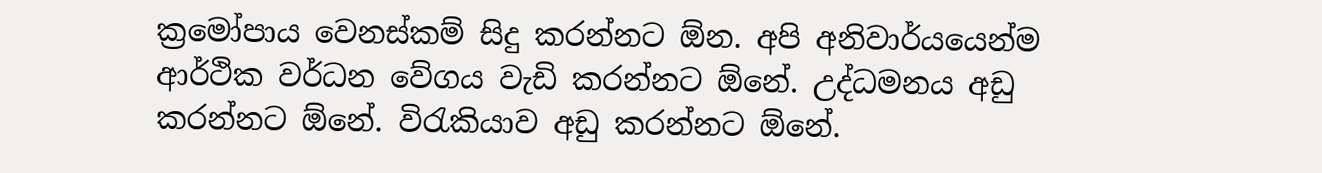ක්‍රමෝපාය වෙනස්කම් සිදු කරන්නට ඕන. අපි අනිවාර්යයෙන්ම ආර්ථික වර්ධන වේගය වැඩි කරන්නට ඕනේ. උද්ධමනය අඩු කරන්නට ඕනේ. විරැකියාව අඩු කරන්නට ඕනේ.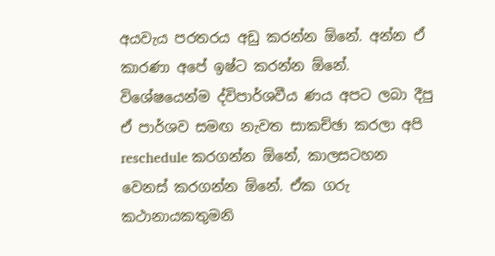අයවැය පරතරය අඩු කරන්න ඕනේ. අන්න ඒ කාරණා අපේ ඉෂ්ට කරන්න ඕනේ. විශේෂයෙන්ම ද්විපාර්ශවීය ණය අපට ලබා දීපු ඒ පාර්ශව සමඟ නැවත සාකච්ඡා කරලා අපි reschedule කරගන්න ඕනේ, කාලසටහන වෙනස් කරගන්න ඕනේ. ඒක ගරු කථානායකතුමනි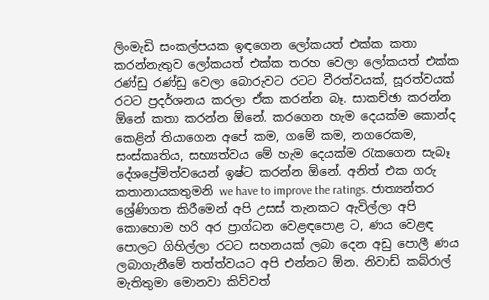ලිංමැඩි සංකල්පයක ඉඳගෙන ලෝකයත් එක්ක කතා කරන්නැතුව ලෝකයත් එක්ක තරහ වෙලා ලෝකයත් එක්ක රණ්ඩු රණ්ඩු වෙලා බොරුවට රටට වීරත්වයක්, සූරත්වයක් රටට ප්‍රදර්ශනය කරලා ඒක කරන්න බෑ. සාකච්ඡා කරන්න ඕනේ කතා කරන්න ඕනේ. කරගෙන හැම දෙයක්ම කොන්ද කෙළින් තියාගෙන අපේ කම, ගමේ කම, නගරෙකම, සංස්කෘතිය, සභ්‍යත්වය මේ හැම දෙයක්ම රැකගෙන සැබෑ දේශප්‍රේමිත්වයෙන් ඉෂ්ට කරන්න ඕනේ. අනිත් එක ගරු කතානායකතුමනි we have to improve the ratings. ජාත්‍යන්තර ශ්‍රේණිගත කිරීමෙන් අපි උසස් තැනකට ඇවිල්ලා අපි කොහොම හරි අර ප්‍රාග්ධන වෙළඳපොළ ට, ණය වෙළඳ පොලට ගිහිල්ලා රටට සහනයක් ලබා දෙන අඩු පොලී ණය ලබාගැනීමේ තත්ත්වයට අපි එන්නට ඕන. නිවාඩ් කබ්රාල් මැතිතුමා මොනවා කිව්වත්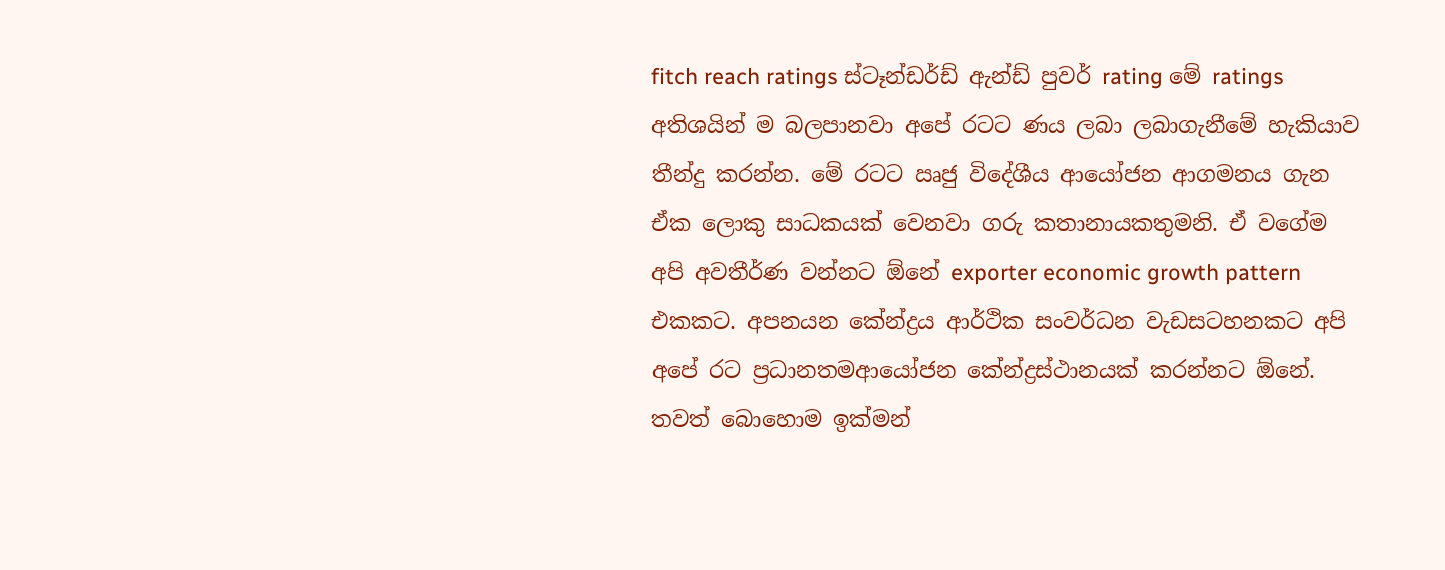fitch reach ratings ස්ටෑන්ඩර්ඩ් ඇන්ඩ් පුවර් rating මේ ratings අතිශයින් ම බලපානවා අපේ රටට ණය ලබා ලබාගැනීමේ හැකියාව තීන්දු කරන්න. මේ රටට ඍජු විදේශීය ආයෝජන ආගමනය ගැන ඒක ලොකු සාධකයක් වෙනවා ගරු කතානායකතුමනි. ඒ වගේම අපි අවතීර්ණ වන්නට ඕනේ exporter economic growth pattern  එකකට. අපනයන කේන්ද්‍රය ආර්ථික සංවර්ධන වැඩසටහනකට අපි අපේ රට ප්‍රධානතමආයෝජන කේන්ද්‍රස්ථානයක් කරන්නට ඕනේ. තවත් බොහොම ඉක්මන්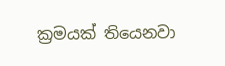ක්‍රමයක් තියෙනවා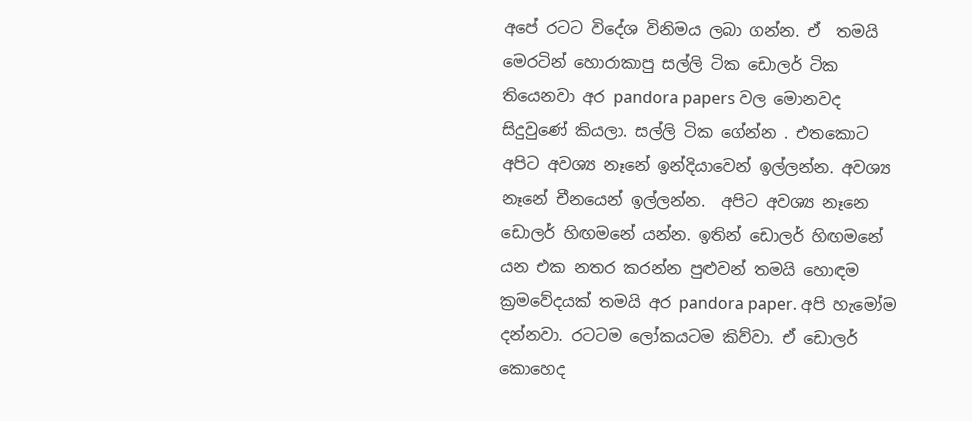අපේ රටට විදේශ විනිමය ලබා ගන්න. ඒ  තමයි මෙරටින් හොරාකාපු සල්ලි ටික ඩොලර් ටික තියෙනවා අර pandora papers වල මොනවද සිදුවුණේ කියලා. සල්ලි ටික ගේන්න . එතකොට අපිට අවශ්‍ය නෑනේ ඉන්දියාවෙන් ඉල්ලන්න. අවශ්‍ය නෑනේ චීනයෙන් ඉල්ලන්න.  අපිට අවශ්‍ය නෑනෙ ඩොලර් හිඟමනේ යන්න. ඉතින් ඩොලර් හිඟමනේ යන එක නතර කරන්න පුළුවන් තමයි හොඳම ක්‍රමවේදයක් තමයි අර pandora paper. අපි හැමෝම දන්නවා. රටටම ලෝකයටම කිව්වා. ඒ ඩොලර් කොහෙද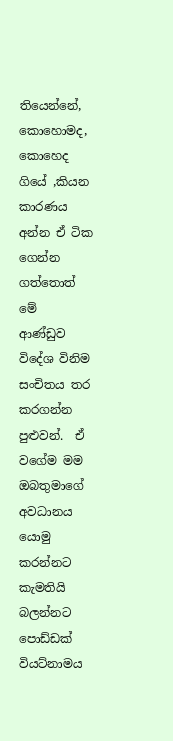තියෙන්නේ, කොහොමද, කොහෙද ගියේ ,කියන කාරණය අන්න ඒ ටික ගෙන්න ගත්තොත් මේ  ආණ්ඩුව විදේශ විනිම සංචිතය තර කරගන්න පුළුවන්.  ඒ වගේම මම ඔබතුමාගේ අවධානය යොමු කරන්නට කැමතියි බලන්නට පොඩ්ඩක් වියට්නාමය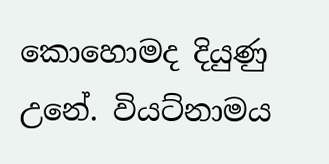කොහොමද දියුණු උනේ. වියට්නාමය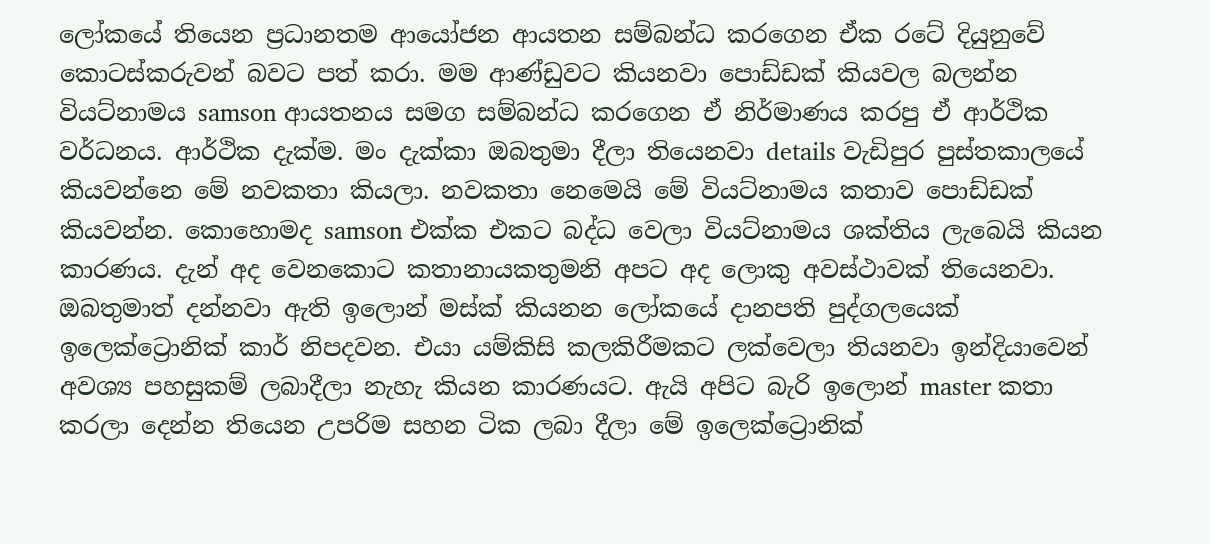ලෝකයේ තියෙන ප්‍රධානතම ආයෝජන ආයතන සම්බන්ධ කරගෙන ඒක රටේ දියුනුවේ කොටස්කරුවන් බවට පත් කරා. මම ආණ්ඩුවට කියනවා පොඩ්ඩක් කියවල බලන්න වියට්නාමය samson ආයතනය සමග සම්බන්ධ කරගෙන ඒ නිර්මාණය කරපු ඒ ආර්ථික වර්ධනය. ආර්ථික දැක්ම. මං දැක්කා ඔබතුමා දීලා තියෙනවා details වැඩිපුර පුස්තකාලයේ කියවන්නෙ මේ නවකතා කියලා. නවකතා නෙමෙයි මේ වියට්නාමය කතාව පොඩ්ඩක් කියවන්න. කොහොමද samson එක්ක එකට බද්ධ වෙලා වියට්නාමය ශක්තිය ලැබෙයි කියන කාරණය. දැන් අද වෙනකොට කතානායකතුමනි අපට අද ලොකු අවස්ථාවක් තියෙනවා. ඔබතුමාත් දන්නවා ඇති ඉලොන් මස්ක් කියනන ලෝකයේ දානපති පුද්ගලයෙක් ඉලෙක්ට්‍රොනික් කාර් නිපදවන. එයා යම්කිසි කලකිරීමකට ලක්වෙලා තියනවා ඉන්දියාවෙන් අවශ්‍ය පහසුකම් ලබාදීලා නැහැ කියන කාරණයට. ඇයි අපිට බැරි ඉලොන් master කතා කරලා දෙන්න තියෙන උපරිම සහන ටික ලබා දීලා මේ ඉලෙක්ට්‍රොනික්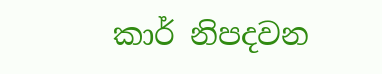කාර් නිපදවන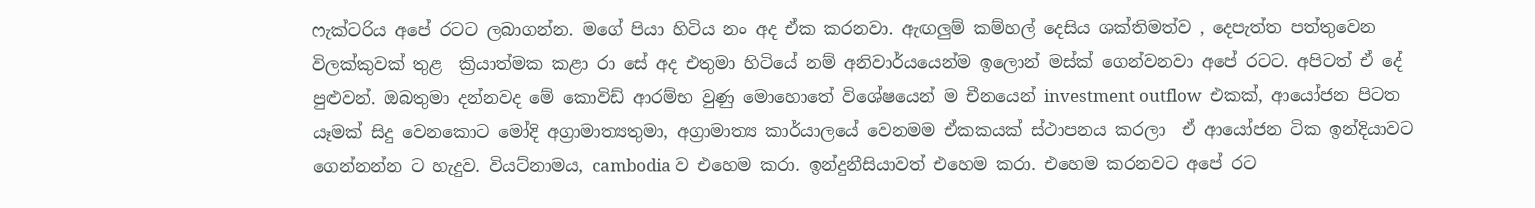ෆැක්ටරිය අපේ රටට ලබාගන්න. මගේ පියා හිටිය නං අද ඒක කරනවා. ඇඟලුම් කම්හල් දෙසිය ශක්තිමත්ව , දෙපැත්ත පත්තුවෙන විලක්කුවක් තුළ  ක්‍රියාත්මක කළා රා සේ අද එතුමා හිටියේ නම් අනිවාර්යයෙන්ම ඉලොන් මස්ක් ගෙන්වනවා අපේ රටට. අපිටත් ඒ දේ පුළුවන්. ඔබතුමා දන්නවද මේ කොවිඩ් ආරම්භ වුණු මොහොතේ විශේෂයෙන් ම චීනයෙන් investment outflow  එකක්, ආයෝජන පිටත යෑමක් සිදු වෙනකොට මෝදි අග්‍රාමාත්‍යතුමා, අග්‍රාමාත්‍ය කාර්යාලයේ වෙනමම ඒකකයක් ස්ථාපනය කරලා  ඒ ආයෝජන ටික ඉන්දියාවට ගෙන්නන්න ට හැදුව. වියට්නාමය, cambodia ව එහෙම කරා. ඉන්දුනීසියාවත් එහෙම කරා. එහෙම කරනවට අපේ රට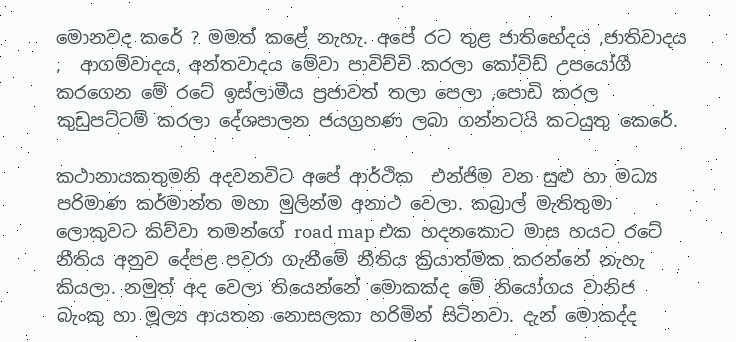මොනවද කරේ ? මමත් කළේ නැහැ. අපේ රට තුළ ජාතිභේදය ,ජාතිවාදය ,  ආගම්වාදය, අන්තවාදය මේවා පාවිච්චි කරලා කෝවිඩ් උපයෝගී කරගෙන මේ රටේ ඉස්ලාමීය ප්‍රජාවත් තලා පෙලා ,පොඩි කරල කුඩුපට්ටම් කරලා දේශපාලන ජයග්‍රහණ ලබා ගන්නටයි කටයුතු කෙරේ.

කථානායකතුමනි අදවනවිට අපේ ආර්ථික  එන්ජිම වන සුළු හා මධ්‍ය පරිමාණ කර්මාන්ත මහා මුලින්ම අනාථ වෙලා. කබ්‍රාල් මැතිතුමා ලොකුවට කිව්වා තමන්ගේ road map එක හදනකොට මාස හයට රටේ නීතිය අනුව දේපළ පවරා ගැනීමේ නීතිය ක්‍රියාත්මක කරන්නේ නැහැ කියලා. නමුත් අද වෙලා තියෙන්නේ මොකක්ද මේ නියෝගය වානිජ  බැංකු හා මූල්‍ය ආයතන නොසලකා හරිමින් සිටිනවා. දැන් මොකද්ද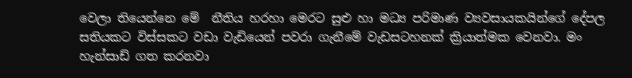වෙලා තියෙන්නෙ මේ  නීතිය හරහා මෙරට සුළු හා මධ්‍ය පරිමාණ ව්‍යවසායකයින්ගේ දේපල සතියකට විස්සකට වඩා වැඩියෙන් පවරා ගැනීමේ වැඩසටහනක් ක්‍රියාත්මක වෙනවා. මං හැන්සාඩ් ගත කරනවා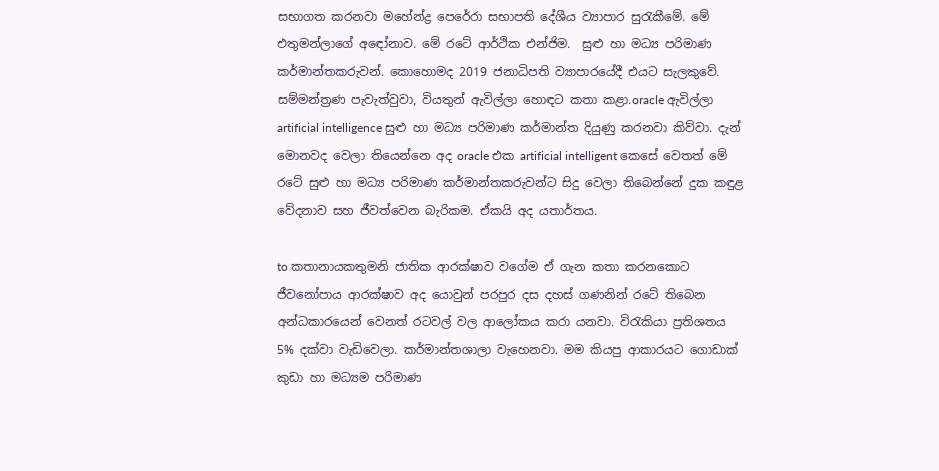සභාගත කරනවා මහේන්ද්‍ර පෙරේරා සභාපති දේශීය ව්‍යාපාර සුරැකීමේ. මේ එතුමන්ලාගේ අඳෝනාව. මේ රටේ ආර්ථික එන්ජිම.  සුළු හා මධ්‍ය පරිමාණ කර්මාන්තකරුවන්. කොහොමද 2019 ජනාධිපති ව්‍යාපාරයේදී එයට සැලකුවේ. සම්මන්ත්‍රණ පැවැත්වුවා, වියතුන් ඇවිල්ලා හොඳට කතා කළා.oracle ඇවිල්ලා artificial intelligence සුළු හා මධ්‍ය පරිමාණ කර්මාන්ත දියුණු කරනවා කිව්වා. දැන් මොනවද වෙලා තියෙන්නෙ අද oracle එක artificial intelligent කෙසේ වෙතත් මේ රටේ සුළු හා මධ්‍ය පරිමාණ කර්මාන්තකරුවන්ට සිදු වෙලා තිබෙන්නේ දුක කඳුළ වේදනාව සහ ජීවත්වෙන බැරිකම. ඒකයි අද යතාර්තය.

to කතානායකතුමනි ජාතික ආරක්ෂාව වගේම ඒ ගැන කතා කරනකොට ජීවනෝපාය ආරක්ෂාව අද යොවුන් පරපුර දස දහස් ගණනින් රටේ තිබෙන අන්ධකාරයෙන් වෙනත් රටවල් වල ආලෝකය කරා යනවා. විරැකියා ප්‍රතිශතය 5% දක්වා වැඩිවෙලා. කර්මාන්තශාලා වැහෙනවා. මම කියපු ආකාරයට ගොඩාක් කුඩා හා මධ්‍යම පරිමාණ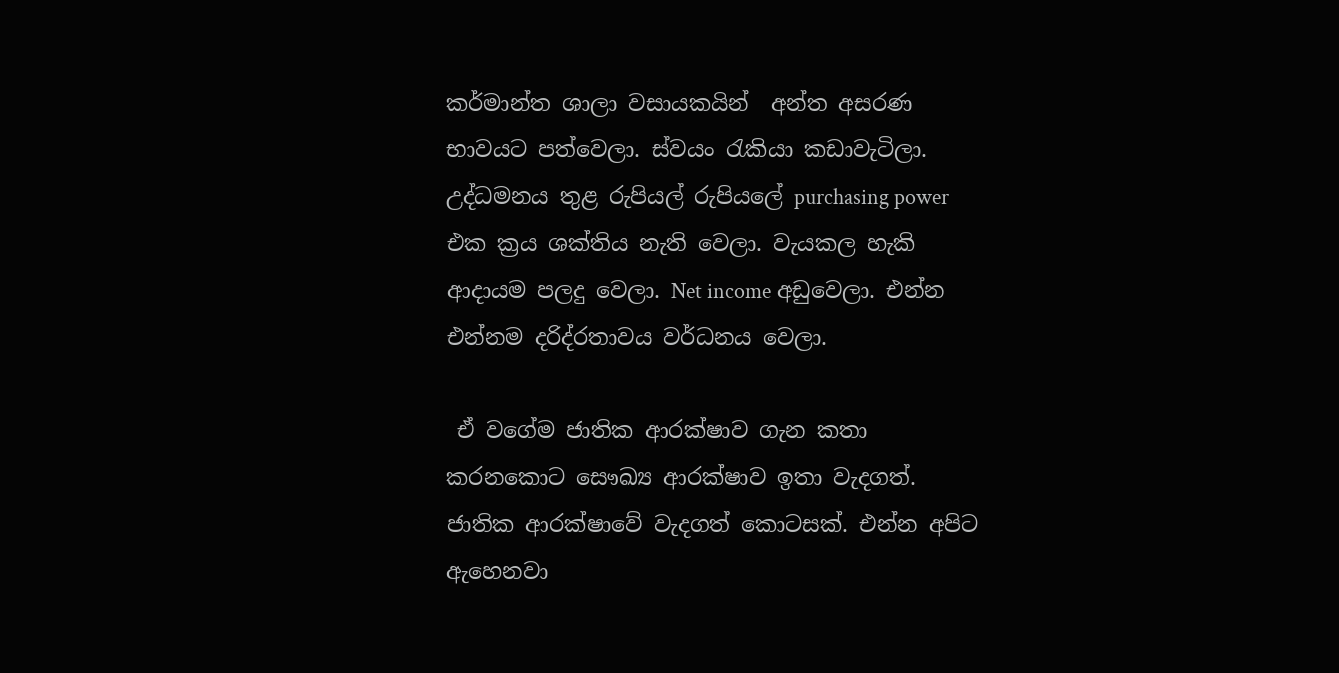කර්මාන්ත ශාලා වසායකයින්  අන්ත අසරණ භාවයට පත්වෙලා. ස්වයං රැකියා කඩාවැටිලා. උද්ධමනය තුළ රුපියල් රුපියලේ purchasing power එක ක්‍රය ශක්තිය නැති වෙලා. වැයකල හැකි ආදායම පලදු වෙලා. Net income අඩුවෙලා. එන්න එන්නම දරිද්රතාවය වර්ධනය වෙලා.

 ඒ වගේම ජාතික ආරක්ෂාව ගැන කතා කරනකොට සෞඛ්‍ය ආරක්ෂාව ඉතා වැදගත්. ජාතික ආරක්ෂාවේ වැදගත් කොටසක්. එන්න අපිට ඇහෙනවා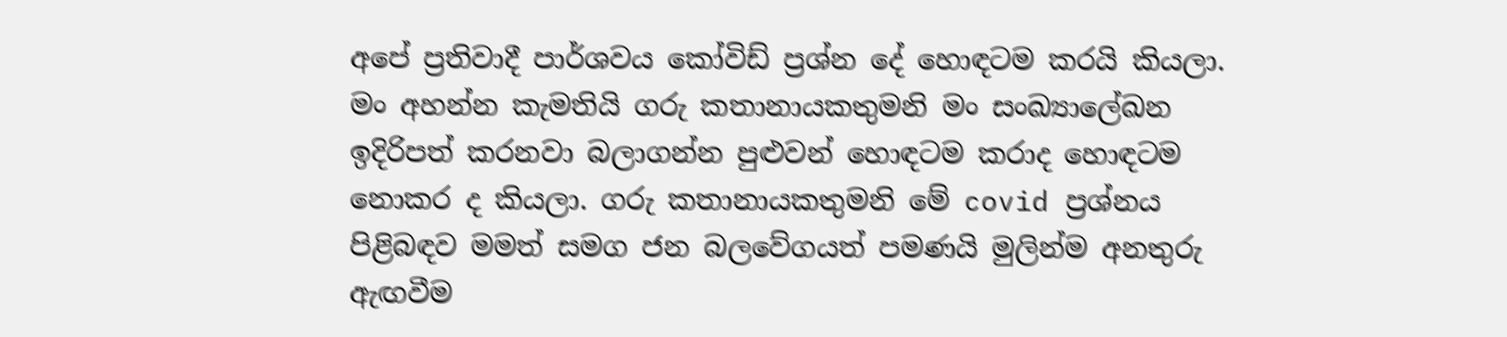අපේ ප්‍රතිවාදී පාර්ශවය කෝවිඩ් ප්‍රශ්න දේ හොඳටම කරයි කියලා. මං අහන්න කැමතියි ගරු කතානායකතුමනි මං සංඛ්‍යාලේඛන ඉදිරිපත් කරනවා බලාගන්න පුළුවන් හොඳටම කරාද හොඳටම නොකර ද කියලා. ගරු කතානායකතුමනි මේ covid ප්‍රශ්නය පිළිබඳව මමත් සමග ජන බලවේගයත් පමණයි මුලින්ම අනතුරු ඇඟවීම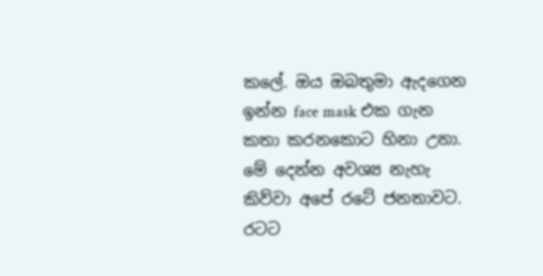කලේ. ඔය ඔබතුමා ඇදගෙන ඉන්න face mask එක ගැන කතා කරනකොට හිනා උනා. මේ දෙන්න අවශ්‍ය නැහැ කිව්වා අපේ රටේ ජනතාවට. රටට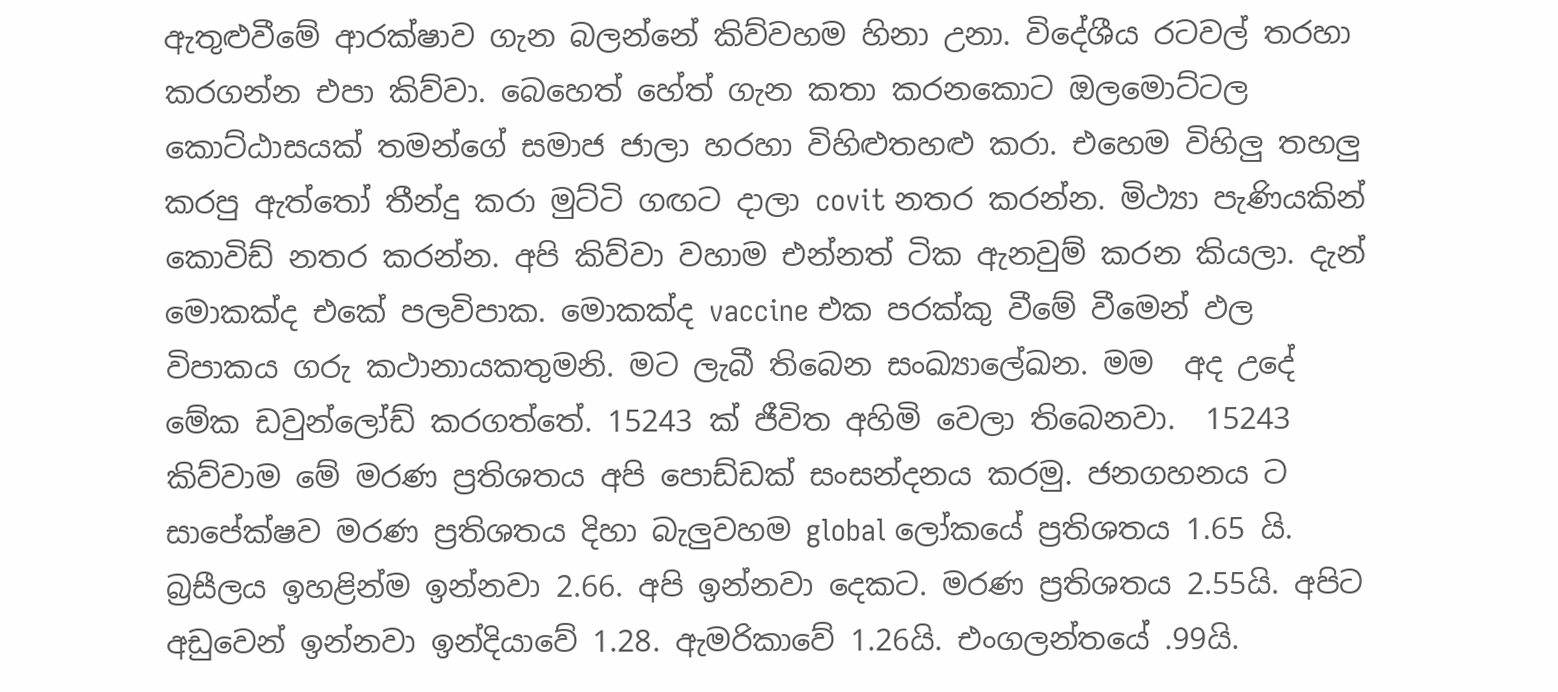ඇතුළුවීමේ ආරක්ෂාව ගැන බලන්නේ කිව්වහම හිනා උනා. විදේශීය රටවල් තරහා කරගන්න එපා කිව්වා. බෙහෙත් හේත් ගැන කතා කරනකොට ඔලමොට්ටල කොට්ඨාසයක් තමන්ගේ සමාජ ජාලා හරහා විහිළුතහළු කරා. එහෙම විහිලු තහලු කරපු ඇත්තෝ තීන්දු කරා මුට්ටි ගඟට දාලා covit නතර කරන්න. මිථ්‍යා පැණියකින් කොවිඩ් නතර කරන්න. අපි කිව්වා වහාම එන්නත් ටික ඇනවුම් කරන කියලා. දැන් මොකක්ද එකේ පලවිපාක. මොකක්ද vaccine එක පරක්කු වීමේ වීමෙන් ඵල විපාකය ගරු කථානායකතුමනි. මට ලැබී තිබෙන සංඛ්‍යාලේඛන. මම  අද උදේ මේක ඩවුන්ලෝඩ් කරගත්තේ. 15243 ක් ජීවිත අහිමි වෙලා තිබෙනවා.  15243 කිව්වාම මේ මරණ ප්‍රතිශතය අපි පොඩ්ඩක් සංසන්දනය කරමු. ජනගහනය ට සාපේක්ෂව මරණ ප්‍රතිශතය දිහා බැලුවහම global ලෝකයේ ප්‍රතිශතය 1.65 යි. බ්‍රසීලය ඉහළින්ම ඉන්නවා 2.66. අපි ඉන්නවා දෙකට. මරණ ප්‍රතිශතය 2.55යි. අපිට අඩුවෙන් ඉන්නවා ඉන්දියාවේ 1.28. ඇමරිකාවේ 1.26යි. එංගලන්තයේ .99යි.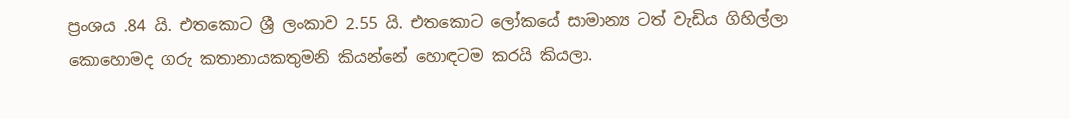ප්‍රංශය .84 යි. එතකොට ශ්‍රී ලංකාව 2.55 යි. එතකොට ලෝකයේ සාමාන්‍ය ටත් වැඩිය ගිහිල්ලා කොහොමද ගරු කතානායකතුමනි කියන්නේ හොඳටම කරයි කියලා.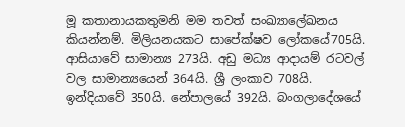මූ කතානායකතුමනි මම තවත් සංඛ්‍යාලේඛනය කියන්නම්. මිලියනයකට සාපේක්ෂව ලෝකයේ705යි. ආසියාවේ සාමාන්‍ය 273යි. අඩු මධ්‍ය ආදායම් රටවල් වල සාමාන්‍යයෙන් 364යි. ශ්‍රී ලංකාව 708යි. ඉන්දියාවේ 350යි. නේපාලයේ 392යි. බංගලාදේශයේ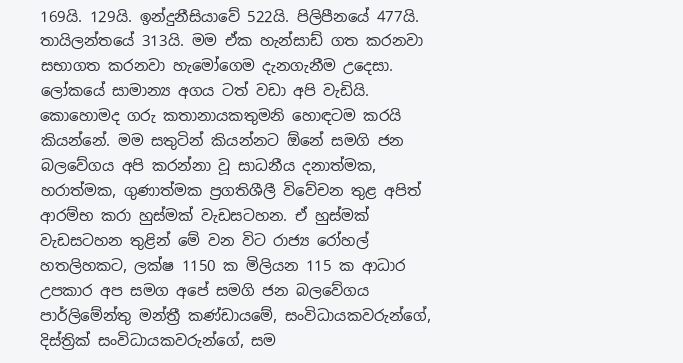169යි. 129යි. ඉන්දුනීසියාවේ 522යි. පිලිපීනයේ 477යි. තායිලන්තයේ 313යි. මම ඒක හැන්සාඩ් ගත කරනවා සභාගත කරනවා හැමෝගෙම දැනගැනීම උදෙසා. ලෝකයේ සාමාන්‍ය අගය ටත් වඩා අපි වැඩියි. කොහොමද ගරු කතානායකතුමනි හොඳටම කරයි කියන්නේ. මම සතුටින් කියන්නට ඕනේ සමගි ජන බලවේගය අපි කරන්නා වූ සාධනීය දනාත්මක, හරාත්මක, ගුණාත්මක ප්‍රගතිශීලී විවේචන තුළ අපිත් ආරම්භ කරා හුස්මක් වැඩසටහන. ඒ හුස්මක් වැඩසටහන තුළින් මේ වන විට රාජ්‍ය රෝහල් හතලිහකට, ලක්ෂ 1150 ක මිලියන 115 ක ආධාර උපකාර අප සමග අපේ සමගි ජන බලවේගය පාර්ලිමේන්තු මන්ත්‍රී කණ්ඩායමේ, සංවිධායකවරුන්ගේ, දිස්ත්‍රික් සංවිධායකවරුන්ගේ, සම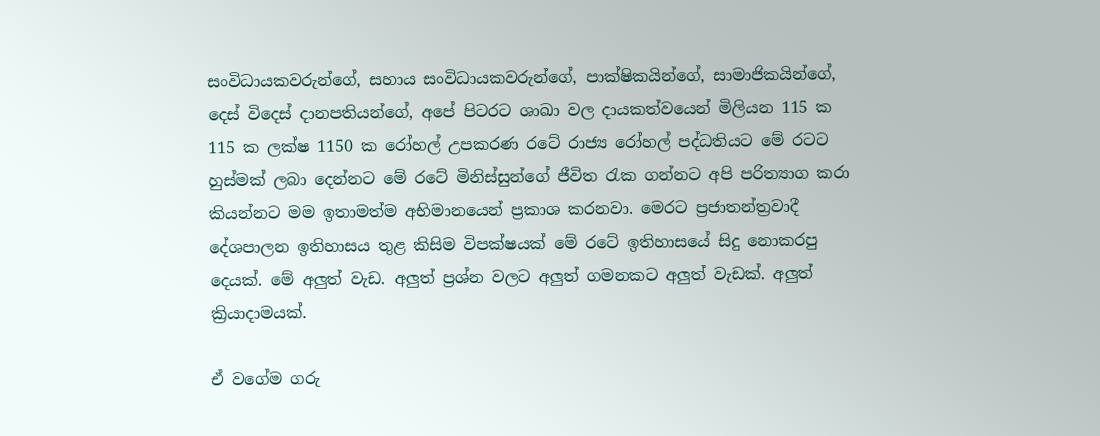සංවිධායකවරුන්ගේ, සහාය සංවිධායකවරුන්ගේ, පාක්ෂිකයින්ගේ, සාමාජිකයින්ගේ, දෙස් විදෙස් දානපතියන්ගේ, අපේ පිටරට ශාඛා වල දායකත්වයෙන් මිලියන 115 ක 115 ක ලක්ෂ 1150 ක රෝහල් උපකරණ රටේ රාජ්‍ය රෝහල් පද්ධතියට මේ රටට හුස්මක් ලබා දෙන්නට මේ රටේ මිනිස්සුන්ගේ ජීවිත රැක ගන්නට අපි පරිත්‍යාග කරා කියන්නට මම ඉතාමත්ම අභිමානයෙන් ප්‍රකාශ කරනවා. මෙරට ප්‍රජාතන්ත්‍රවාදී දේශපාලන ඉතිහාසය තුළ කිසිම විපක්ෂයක් මේ රටේ ඉතිහාසයේ සිදු නොකරපු දෙයක්. මේ අලුත් වැඩ. අලුත් ප්‍රශ්න වලට අලුත් ගමනකට අලුත් වැඩක්. අලුත් ක්‍රියාදාමයක්.

ඒ වගේම ගරු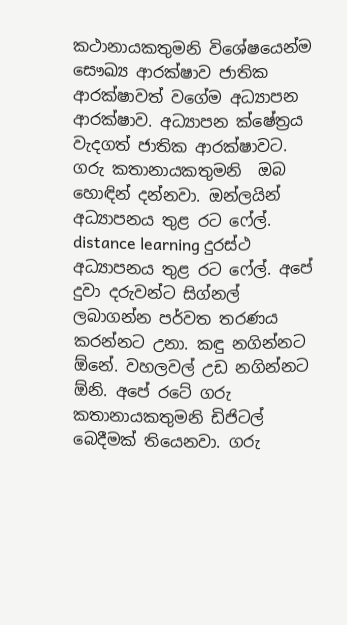කථානායකතුමනි විශේෂයෙන්ම සෞඛ්‍ය ආරක්ෂාව ජාතික ආරක්ෂාවත් වගේම අධ්‍යාපන ආරක්ෂාව. අධ්‍යාපන ක්ෂේත්‍රය වැදගත් ජාතික ආරක්ෂාවට. ගරු කතානායකතුමනි  ඔබ හොඳින් දන්නවා. ඔන්ලයින් අධ්‍යාපනය තුළ රට ෆේල්. distance learning දුරස්ථ අධ්‍යාපනය තුළ රට ෆේල්. අපේ දුවා දරුවන්ට සිග්නල් ලබාගන්න පර්වත තරණය කරන්නට උනා. කඳු නගින්නට ඕනේ. වහලවල් උඩ නගින්නට ඕනි. අපේ රටේ ගරු කතානායකතුමනි ඩිජිටල් බෙදීමක් තියෙනවා. ගරු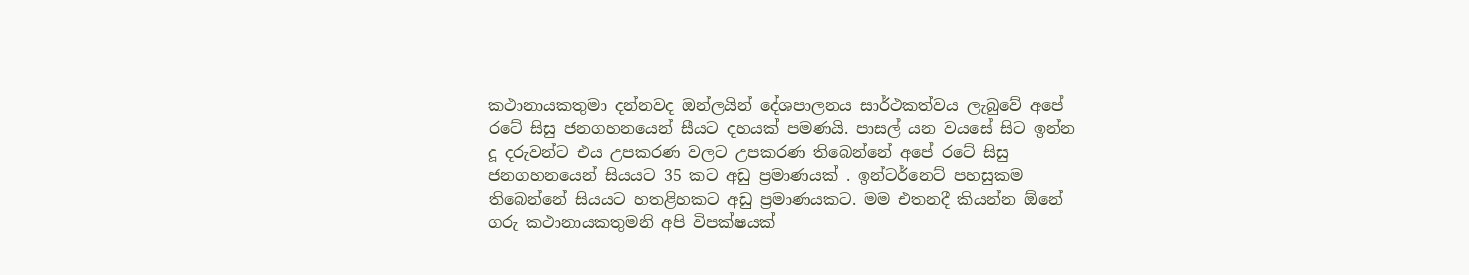කථානායකතුමා දන්නවද ඔන්ලයින් දේශපාලනය සාර්ථකත්වය ලැබුවේ අපේ රටේ සිසු ජනගහනයෙන් සීයට දහයක් පමණයි. පාසල් යන වයසේ සිට ඉන්න දූ දරුවන්ට එය උපකරණ වලට උපකරණ තිබෙන්නේ අපේ රටේ සිසු ජනගහනයෙන් සියයට 35 කට අඩු ප්‍රමාණයක් . ඉන්ටර්නෙට් පහසුකම තිබෙන්නේ සියයට හතළිහකට අඩු ප්‍රමාණයකට. මම එතනදී කියන්න ඕනේ ගරු කථානායකතුමනි අපි විපක්ෂයක්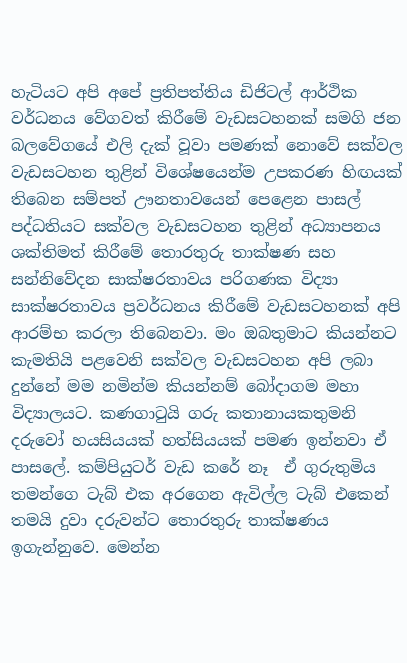හැටියට අපි අපේ ප්‍රතිපත්තිය ඩිජිටල් ආර්ථික වර්ධනය වේගවත් කිරීමේ වැඩසටහනක් සමගි ජන බලවේගයේ එලි දැක් වූවා පමණක් නොවේ සක්වල වැඩසටහන තුළින් විශේෂයෙන්ම උපකරණ හිඟයක් තිබෙන සම්පත් ඌනතාවයෙන් පෙළෙන පාසල් පද්ධතියට සක්වල වැඩසටහන තුළින් අධ්‍යාපනය ශක්තිමත් කිරීමේ තොරතුරු තාක්ෂණ සහ සන්නිවේදන සාක්ෂරතාවය පරිගණක විද්‍යා සාක්ෂරතාවය ප්‍රවර්ධනය කිරීමේ වැඩසටහනක් අපි ආරම්භ කරලා තිබෙනවා. මං ඔබතුමාට කියන්නට කැමතියි පළවෙනි සක්වල වැඩසටහන අපි ලබා දුන්නේ මම නමින්ම කියන්නම් බෝදාගම මහා විද්‍යාලයට. කණගාටුයි ගරු කතානායකතුමනි දරුවෝ හයසියයක් හත්සියයක් පමණ ඉන්නවා ඒ පාසලේ. කම්පියුටර් වැඩ කරේ නෑ  ඒ ගුරුතුමිය තමන්ගෙ ටැබ් එක අරගෙන ඇවිල්ල ටැබ් එකෙන් තමයි දුවා දරුවන්ට තොරතුරු තාක්ෂණය ඉගැන්නුවෙ. මෙන්න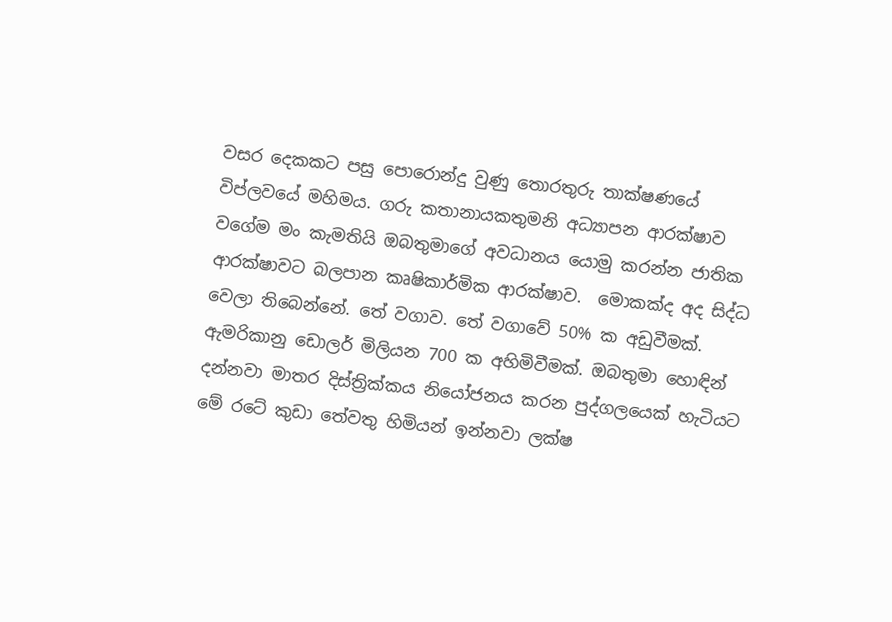වසර දෙකකට පසු පොරොන්දු වුණු තොරතුරු තාක්ෂණයේ විප්ලවයේ මහිමය. ගරු කතානායකතුමනි අධ්‍යාපන ආරක්ෂාව වගේම මං කැමතියි ඔබතුමාගේ අවධානය යොමු කරන්න ජාතික ආරක්ෂාවට බලපාන කෘෂිකාර්මික ආරක්ෂාව.  මොකක්ද අද සිද්ධ වෙලා තිබෙන්නේ. තේ වගාව. තේ වගාවේ 50% ක අඩුවීමක්. ඇමරිකානු ඩොලර් මිලියන 700 ක අහිමිවීමක්. ඔබතුමා හොඳින් දන්නවා මාතර දිස්ත්‍රික්කය නියෝජනය කරන පුද්ගලයෙක් හැටියට මේ රටේ කුඩා තේවතු හිමියන් ඉන්නවා ලක්ෂ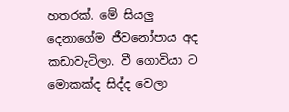හතරක්. මේ සියලු දෙනාගේම ජීවනෝපාය අද කඩාවැටිලා. වී ගොවියා ට මොකක්ද සිද්ද වෙලා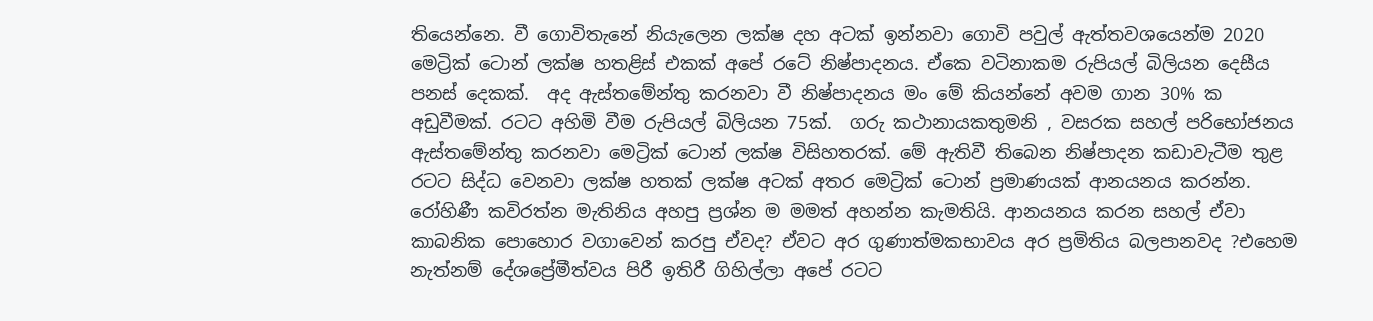තියෙන්නෙ. වී ගොවිතැනේ නියැලෙන ලක්ෂ දහ අටක් ඉන්නවා ගොවි පවුල් ඇත්තවශයෙන්ම 2020 මෙට්‍රික් ටොන් ලක්ෂ හතළිස් එකක් අපේ රටේ නිෂ්පාදනය. ඒකෙ වටිනාකම රුපියල් බිලියන දෙසීය පනස් දෙකක්.  අද ඇස්තමේන්තු කරනවා වී නිෂ්පාදනය මං මේ කියන්නේ අවම ගාන 30% ක අඩුවීමක්. රටට අහිමි වීම රුපියල් බිලියන 75ක්.  ගරු කථානායකතුමනි , වසරක සහල් පරිභෝජනය ඇස්තමේන්තු කරනවා මෙට්‍රික් ටොන් ලක්ෂ විසිහතරක්. මේ ඇතිවී තිබෙන නිෂ්පාදන කඩාවැටීම තුළ රටට සිද්ධ වෙනවා ලක්ෂ හතක් ලක්ෂ අටක් අතර මෙට්‍රික් ටොන් ප්‍රමාණයක් ආනයනය කරන්න. රෝහිණී කවිරත්න මැතිනිය අහපු ප්‍රශ්න ම මමත් අහන්න කැමතියි. ආනයනය කරන සහල් ඒවා කාබනික පොහොර වගාවෙන් කරපු ඒවද? ඒවට අර ගුණාත්මකභාවය අර ප්‍රමිතිය බලපානවද ?එහෙම නැත්නම් දේශප්‍රේමීත්වය පිරී ඉතිරී ගිහිල්ලා අපේ රටට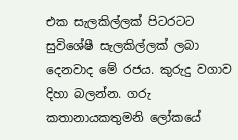එක සැලකිල්ලක් පිටරටට සුවිශේෂී සැලකිල්ලක් ලබා දෙනවාද මේ රජය. කුරුදු වගාව දිහා බලන්න. ගරු කතානායකතුමනි ලෝකයේ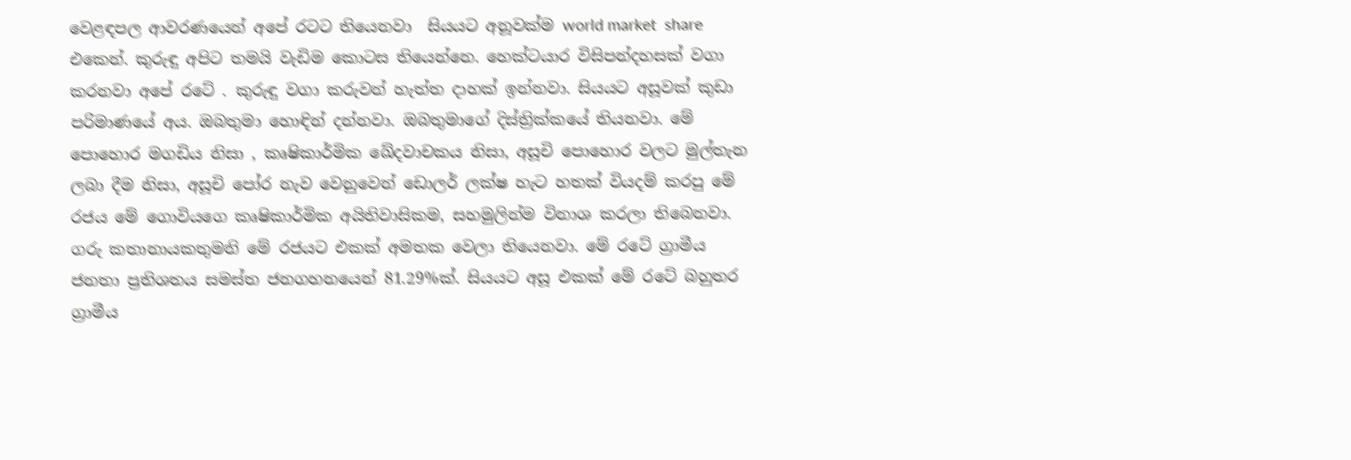වෙළඳපල ආවරණයෙන් අපේ රටට තියෙනවා  සියයට අනූවක්ම world market  share එකෙන්. කුරුඳු අපිට තමයි වැඩිම කොටස තියෙන්නෙ. හෙක්ටයාර විසිපන්දහසක් වගා කරනවා අපේ රටේ . කුරුඳු වගා කරුවන් හැත්ත දාහක් ඉන්නවා. සියයට අසූවක් කුඩා පරිමාණයේ අය. ඔබතුමා හොඳින් දන්නවා. ඔබතුමාගේ දිස්ත්‍රික්කයේ තියනවා. මේ පොහොර මගඩිය නිසා , කෘෂිකාර්මික ඛේදවාචකය නිසා, අසූචි පොහොර වලට මුල්තැන ලබා දීම නිසා, අසූචි පෝර නැව වෙනුවෙන් ඩොලර් ලක්ෂ හැට හතක් වියදම් කරපු මේ රජය මේ ගොවියගෙ කෘෂිකාර්මික අයිතිවාසිකම, සහමුලින්ම විනාශ කරලා තිබෙනවා.  ගරු කතානායකතුමනි මේ රජයට එකක් අමතක වෙලා තියෙනවා. මේ රටේ ග්‍රාමීය ජනතා ප්‍රතිශතය සමස්ත ජනගහනයෙන් 81.29%ක්. සියයට අසූ එකක් මේ රටේ බහුතර ග්‍රාමීය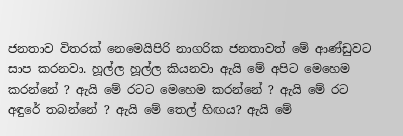ජනතාව විතරක් නෙමෙයිපිරි නාගරික ජනතාවත් මේ ආණ්ඩුවට සාප කරනවා. හූල්ල හූල්ල කියනවා ඇයි මේ අපිට මෙහෙම කරන්නේ ? ඇයි මේ රටට මෙහෙම කරන්නේ ? ඇයි මේ රට අඳුරේ තබන්නේ ? ඇයි මේ තෙල් හිඟය? ඇයි මේ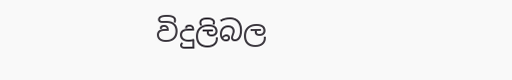විදුලිබල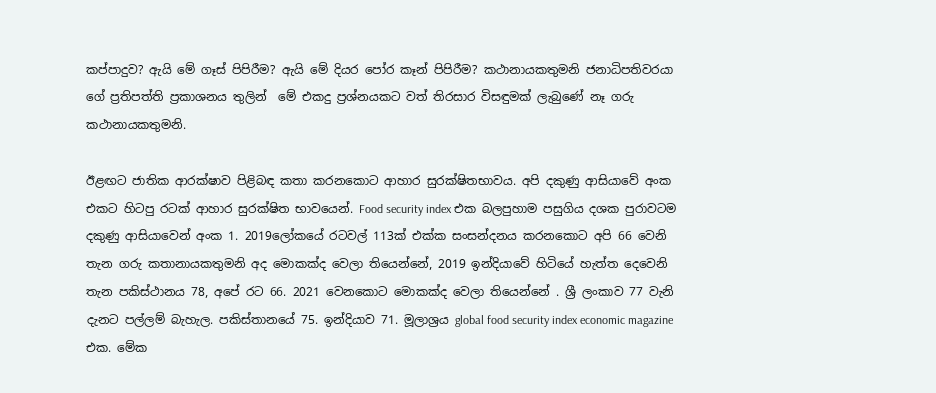කප්පාදුව? ඇයි මේ ගෑස් පිපිරීම? ඇයි මේ දියර පෝර කෑන් පිපිරීම? කථානායකතුමනි ජනාධිපතිවරයා ගේ ප්‍රතිපත්ති ප්‍රකාශනය තුලින්  මේ එකදු ප්‍රශ්නයකට වත් තිරසාර විසඳුමක් ලැබුණේ නෑ ගරු කථානායකතුමනි.

ඊළඟට ජාතික ආරක්ෂාව පිළිබඳ කතා කරනකොට ආහාර සුරක්ෂිතභාවය. අපි දකුණු ආසියාවේ අංක එකට හිටපු රටක් ආහාර සුරක්ෂිත භාවයෙන්. Food security index එක බලපුහාම පසුගිය දශක පුරාවටම දකුණු ආසියාවෙන් අංක 1. 2019ලෝකයේ රටවල් 113ක් එක්ක සංසන්දනය කරනකොට අපි 66 වෙනි තැන ගරු කතානායකතුමනි අද මොකක්ද වෙලා තියෙන්නේ, 2019 ඉන්දියාවේ හිටියේ හැත්ත දෙවෙනි තැන පකිස්ථානය 78, අපේ රට 66. 2021 වෙනකොට මොකක්ද වෙලා තියෙන්නේ . ශ්‍රී ලංකාව 77 වැනි දැනට පල්ලම් බැහැල. පකිස්තානයේ 75. ඉන්දියාව 71. මූලාශ්‍රය global food security index economic magazine එක. මේක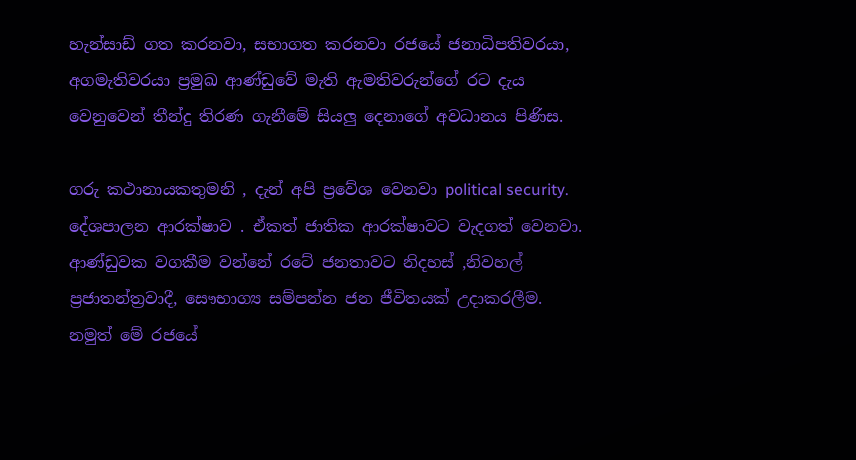හැන්සාඩ් ගත කරනවා, සභාගත කරනවා රජයේ ජනාධිපතිවරයා, අගමැතිවරයා ප්‍රමුඛ ආණ්ඩුවේ මැති ඇමතිවරුන්ගේ රට දැය වෙනුවෙන් තීන්දු තිරණ ගැනීමේ සියලු දෙනාගේ අවධානය පිණිස.

ගරු කථානායකතුමනි , දැන් අපි ප්‍රවේශ වෙනවා political security. දේශපාලන ආරක්ෂාව . ඒකත් ජාතික ආරක්ෂාවට වැදගත් වෙනවා. ආණ්ඩුවක වගකීම වන්නේ රටේ ජනතාවට නිදහස් ,නිවහල් ප්‍රජාතන්ත්‍රවාදී, සෞභාග්‍ය සම්පන්න ජන ජීවිතයක් උදාකරලීම. නමුත් මේ රජයේ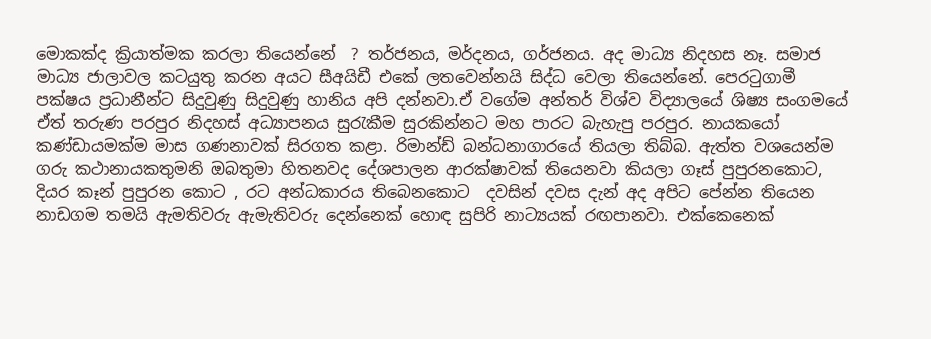මොකක්ද ක්‍රියාත්මක කරලා තියෙන්නේ  ? තර්ජනය, මර්දනය, ගර්ජනය. අද මාධ්‍ය නිදහස නෑ. සමාජ මාධ්‍ය ජාලාවල කටයුතු කරන අයට සීඅයිඩී එකේ ලතවෙන්නයි සිද්ධ වෙලා තියෙන්නේ. පෙරටුගාමී පක්ෂය ප්‍රධානීන්ට සිදුවුණු සිදුවුණු හානිය අපි දන්නවා.ඒ වගේම අන්තර් විශ්ව විද්‍යාලයේ ශිෂ්‍ය සංගමයේ ඒත් තරුණ පරපුර නිදහස් අධ්‍යාපනය සුරැකීම සුරකින්නට මහ පාරට බැහැපු පරපුර. නායකයෝ කණ්ඩායමක්ම මාස ගණනාවක් සිරගත කළා. රිමාන්ඩ් බන්ධනාගාරයේ තියලා තිබ්බ. ඇත්ත වශයෙන්ම ගරු කථානායකතුමනි ඔබතුමා හිතනවද දේශපාලන ආරක්ෂාවක් තියෙනවා කියලා ගෑස් පුපුරනකොට, දියර කෑන් පුපුරන කොට , රට අන්ධකාරය තිබෙනකොට  දවසින් දවස දැන් අද අපිට පේන්න තියෙන නාඩගම තමයි ඇමතිවරු ඇමැතිවරු දෙන්නෙක් හොඳ සුපිරි නාට්‍යයක් රඟපානවා. එක්කෙනෙක්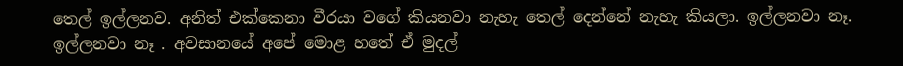තෙල් ඉල්ලනව. අනිත් එක්කෙනා වීරයා වගේ කියනවා නැහැ තෙල් දෙන්නේ නැහැ කියලා. ඉල්ලනවා නෑ. ඉල්ලනවා නෑ . අවසානයේ අපේ මොළ හතේ ඒ මුදල්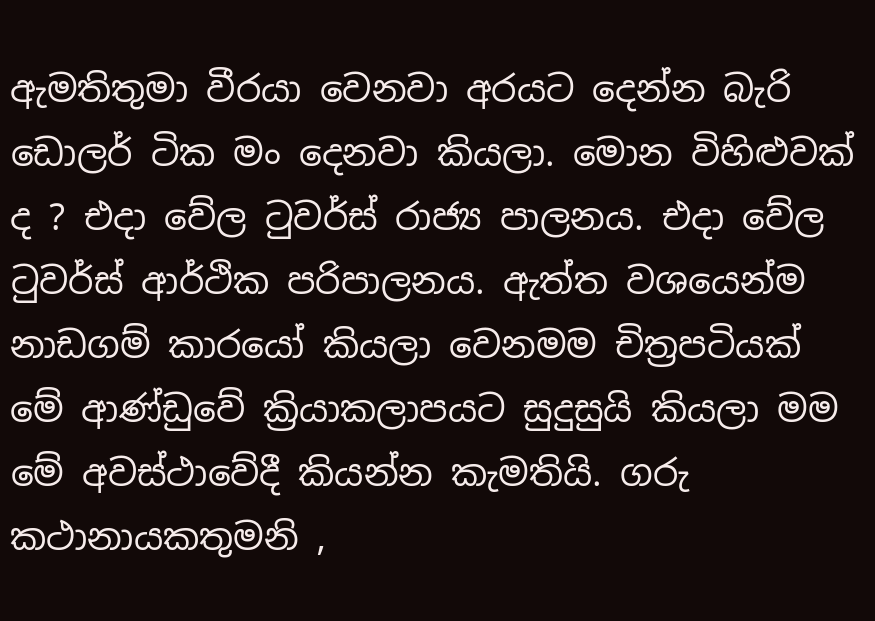ඇමතිතුමා වීරයා වෙනවා අරයට දෙන්න බැරි ඩොලර් ටික මං දෙනවා කියලා. මොන විහිළුවක් ද ? එදා වේල ටුවර්ස් රාජ්‍ය පාලනය. එදා වේල ටුවර්ස් ආර්ථික පරිපාලනය. ඇත්ත වශයෙන්ම නාඩගම් කාරයෝ කියලා වෙනමම චිත්‍රපටියක් මේ ආණ්ඩුවේ ක්‍රියාකලාපයට සුදුසුයි කියලා මම මේ අවස්ථාවේදී කියන්න කැමතියි. ගරු කථානායකතුමනි ,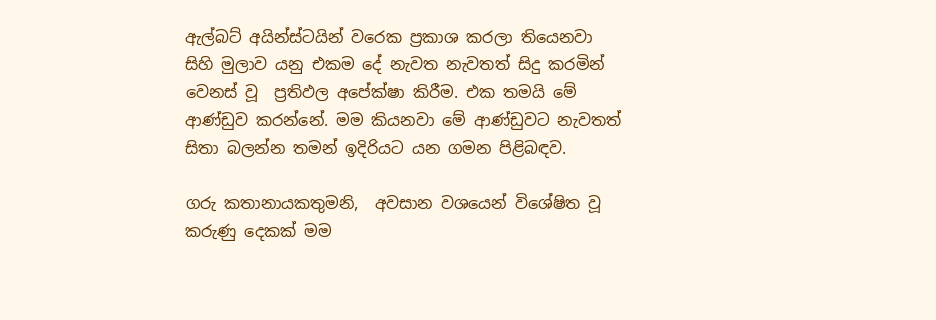ඇල්බට් අයින්ස්ටයින් වරෙක ප්‍රකාශ කරලා තියෙනවා සිහි මුලාව යනු එකම දේ නැවත නැවතත් සිදු කරමින් වෙනස් වූ  ප්‍රතිඵල අපේක්ෂා කිරීම. එක තමයි මේ ආණ්ඩුව කරන්නේ. මම කියනවා මේ ආණ්ඩුවට නැවතත් සිතා බලන්න තමන් ඉදිරියට යන ගමන පිළිබඳව.

ගරු කතානායකතුමනි,  අවසාන වශයෙන් විශේෂිත වූ කරුණු දෙකක් මම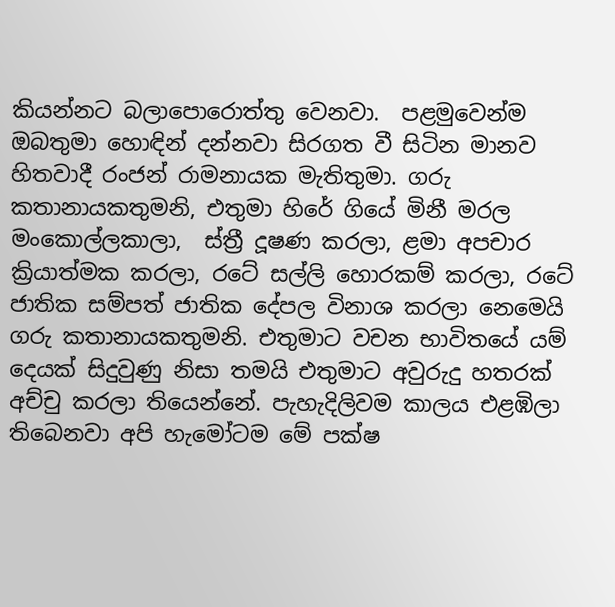කියන්නට බලාපොරොත්තු වෙනවා.  පළමුවෙන්ම ඔබතුමා හොඳින් දන්නවා සිරගත වී සිටින මානව හිතවාදී රංජන් රාමනායක මැතිතුමා. ගරු කතානායකතුමනි, එතුමා හිරේ ගියේ මිනී මරල මංකොල්ලකාලා,  ස්ත්‍රී දූෂණ කරලා, ළමා අපචාර ක්‍රියාත්මක කරලා, රටේ සල්ලි හොරකම් කරලා, රටේ ජාතික සම්පත් ජාතික දේපල විනාශ කරලා නෙමෙයි ගරු කතානායකතුමනි. එතුමාට වචන භාවිතයේ යම් දෙයක් සිදුවුණු නිසා තමයි එතුමාට අවුරුදු හතරක් අච්චු කරලා තියෙන්නේ. පැහැදිලිවම කාලය එළඹිලා තිබෙනවා අපි හැමෝටම මේ පක්ෂ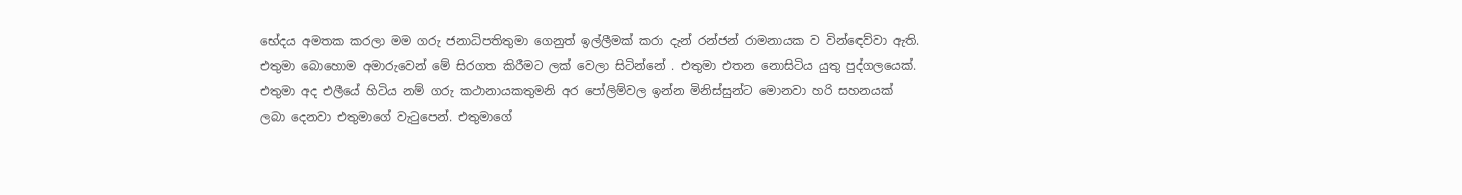භේදය අමතක කරලා මම ගරු ජනාධිපතිතුමා ගෙනුත් ඉල්ලීමක් කරා දැන් රන්ජන් රාමනායක ව වින්ඳෙව්වා ඇති. එතුමා බොහොම අමාරුවෙන් මේ සිරගත කිරීමට ලක් වෙලා සිටින්නේ . එතුමා එතන නොසිටිය යුතු පුද්ගලයෙක්. එතුමා අද එලීයේ හිටිය නම් ගරු කථානායකතුමනි අර පෝලිම්වල ඉන්න මිනිස්සුන්ට මොනවා හරි සහනයක් ලබා දෙනවා එතුමාගේ වැටුපෙන්. එතුමාගේ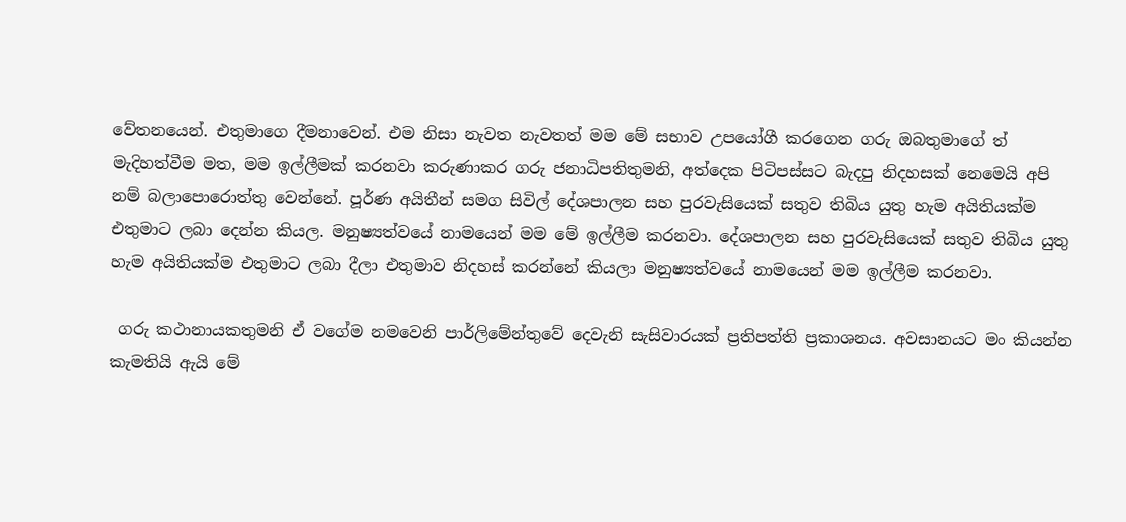වේතනයෙන්. එතුමාගෙ දීමනාවෙන්. එම නිසා නැවත නැවතත් මම මේ සභාව උපයෝගී කරගෙන ගරු ඔබතුමාගේ ත් මැදිහත්වීම මත, මම ඉල්ලීමක් කරනවා කරුණාකර ගරු ජනාධිපතිතුමනි, අත්දෙක පිටිපස්සට බැදපු නිදහසක් නෙමෙයි අපි නම් බලාපොරොත්තු වෙන්නේ. පූර්ණ අයිතීන් සමග සිවිල් දේශපාලන සහ පුරවැසියෙක් සතුව තිබිය යුතු හැම අයිතියක්ම එතුමාට ලබා දෙන්න කියල. මනුෂ්‍යත්වයේ නාමයෙන් මම මේ ඉල්ලීම කරනවා. දේශපාලන සහ පුරවැසියෙක් සතුව තිබිය යුතු හැම අයිතියක්ම එතුමාට ලබා දීලා එතුමාව නිදහස් කරන්නේ කියලා මනුෂ්‍යත්වයේ නාමයෙන් මම ඉල්ලීම කරනවා.

 ගරු කථානායකතුමනි ඒ වගේම නමවෙනි පාර්ලිමේන්තුවේ දෙවැනි සැසිවාරයක් ප්‍රතිපත්ති ප්‍රකාශනය. අවසානයට මං කියන්න කැමතියි ඇයි මේ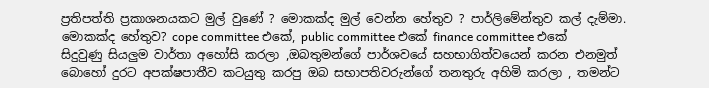ප්‍රතිපත්ති ප්‍රකාශනයකට මුල් වුණේ ? මොකක්ද මුල් වෙන්න හේතුව ? පාර්ලිමේන්තුව කල් දැම්මා. මොකක්ද හේතුව? cope committee එකේ, public committee එකේ finance committee එකේ සිදුවුණු සියලුම වාර්තා අහෝසි කරලා ,ඔබතුමන්ගේ පාර්ශවයේ සහභාගිත්වයෙන් කරන එනමුත් බොහෝ දුරට අපක්ෂපාතීව කටයුතු කරපු ඔබ සභාපතිවරුන්ගේ තනතුරු අහිමි කරලා , තමන්ට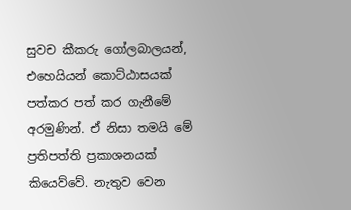සුවච කීකරු ගෝලබාලයන්, එහෙයියන් කොට්ඨාසයක් පත්කර පත් කර ගැනීමේ අරමුණින්. ඒ නිසා තමයි මේ ප්‍රතිපත්ති ප්‍රකාශනයක් කියෙව්වේ. නැතුව වෙන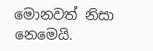මොනවත් නිසා නෙමෙයි.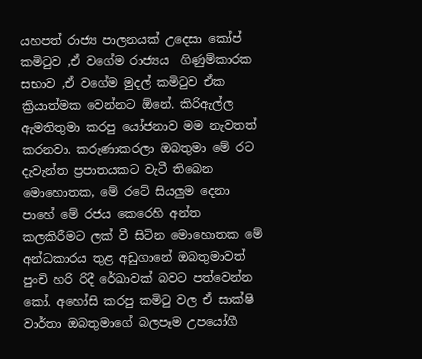යහපත් රාජ්‍ය පාලනයක් උදෙසා කෝප් කමිටුව ,ඒ වගේම රාජ්‍යය  ගිණුම්කාරක සභාව ,ඒ වගේම මුදල් කමිටුව ඒක ක්‍රියාත්මක වෙන්නට ඕනේ. කිරිඇල්ල ඇමතිතුමා කරපු යෝජනාව මම නැවතත් කරනවා. කරුණාකරලා ඔබතුමා මේ රට දැවැන්ත ප්‍රපාතයකට වැටී තිබෙන මොහොතක, මේ රටේ සියලුම දෙනා පාහේ මේ රජය කෙරෙහි අන්ත කලකිරීමට ලක් වී සිටින මොහොතක මේ අන්ධකාරය තුළ අඩුගානේ ඔබතුමාවත් පුංචි හරි රිදී රේඛාවක් බවට පත්වෙන්න කෝ. අහෝසි කරපු කමිටු වල ඒ සාක්ෂි වාර්තා ඔබතුමාගේ බලපෑම උපයෝගී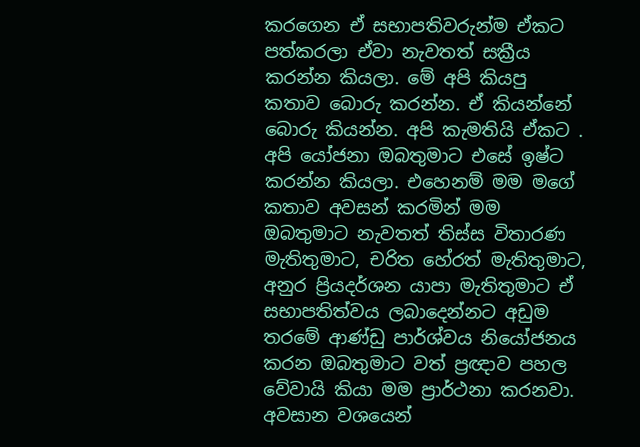කරගෙන ඒ සභාපතිවරුන්ම ඒකට පත්කරලා ඒවා නැවතත් සක්‍රීය කරන්න කියලා. මේ අපි කියපු කතාව බොරු කරන්න. ඒ කියන්නේ බොරු කියන්න. අපි කැමතියි ඒකට . අපි යෝජනා ඔබතුමාට එසේ ඉෂ්ට කරන්න කියලා. එහෙනම් මම මගේ කතාව අවසන් කරමින් මම ඔබතුමාට නැවතත් තිස්ස විතාරණ මැතිතුමාට, චරිත හේරත් මැතිතුමාට, අනුර ප්‍රියදර්ශන යාපා මැතිතුමාට ඒ සභාපතිත්වය ලබාදෙන්නට අඩුම තරමේ ආණ්ඩු පාර්ශ්වය නියෝජනය කරන ඔබතුමාට වත් ප්‍රඥාව පහල වේවායි කියා මම ප්‍රාර්ථනා කරනවා. අවසාන වශයෙන්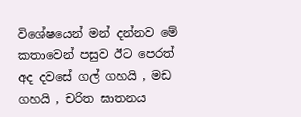විශේෂයෙන් මන් දන්නව මේ කතාවෙන් පසුව ඊට පෙරත්  අද දවසේ ගල් ගහයි , මඩ ගහයි , චරිත ඝාතනය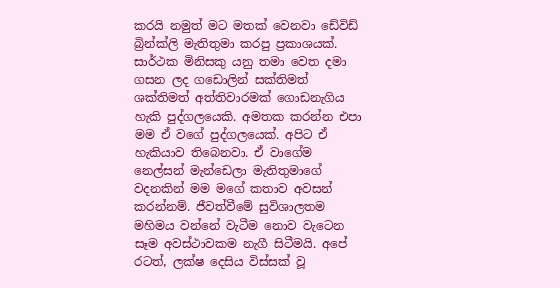කරයි නමුත් මට මතක් වෙනවා ඩේවිඩ් බ්‍රින්ක්ලි මැතිතුමා කරපු ප්‍රකාශයක්. සාර්ථක මිනිසකු යනු තමා වෙත දමා ගසන ලද ගඩොලින් සක්තිමත් ශක්තිමත් අත්තිවාරමක් ගොඩනැගිය හැකි පුද්ගලයෙකි. අමතක කරන්න එපා මම ඒ වගේ පුද්ගලයෙක්. අපිට ඒ හැකියාව තිබෙනවා. ඒ වාගේම නෙල්සන් මැන්ඩෙලා මැතිතුමාගේ වදනකින් මම මගේ කතාව අවසන් කරන්නම්. ජීවත්වීමේ සුවිශාලතම මහිමය වන්නේ වැටීම නොව වැටෙන සෑම අවස්ථාවකම නැගී සිටීමයි. අපේ රටත්, ලක්ෂ දෙසිය විස්සක් වූ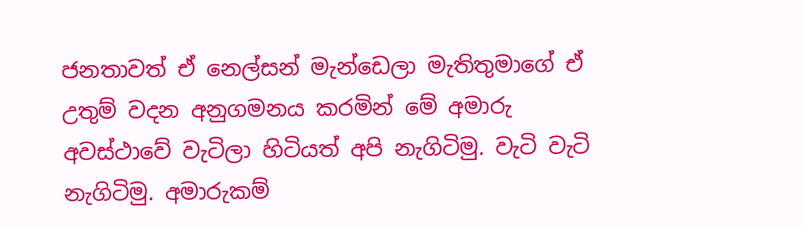ජනතාවත් ඒ නෙල්සන් මැන්ඩෙලා මැතිතුමාගේ ඒ උතුම් වදන අනුගමනය කරමින් මේ අමාරු අවස්ථාවේ වැටිලා හිටියත් අපි නැගිටිමු. වැටි වැටි නැගිටිමු. අමාරුකම්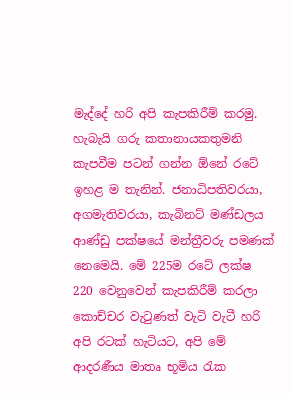මැද්දේ හරි අපි කැපකිරීම් කරමු. හැබැයි ගරු කතානායකතුමනි කැපවීම පටන් ගන්න ඕනේ රටේ ඉහළ ම තැනින්. ජනාධිපතිවරයා, අගමැතිවරයා, කැබිනට් මණ්ඩලය ආණ්ඩු පක්ෂයේ මන්ත්‍රීවරු පමණක් නෙමෙයි. මේ 225ම රටේ ලක්ෂ 220 වෙනුවෙන් කැපකිරීම් කරලා කොච්චර වැටුණත් වැටි වැටී හරි අපි රටක් හැටියට, අපි මේ ආදරණීය මාතෘ භූමිය රැක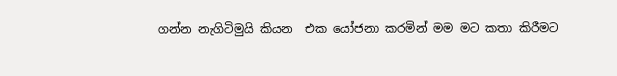ගන්න නැගිටිමුයි කියන  එක යෝජනා කරමින් මම මට කතා කිරීමට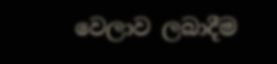වෙලාව ලබාදීම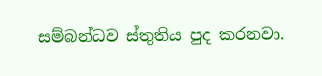සම්බන්ධව ස්තුතිය පුද කරනවා.